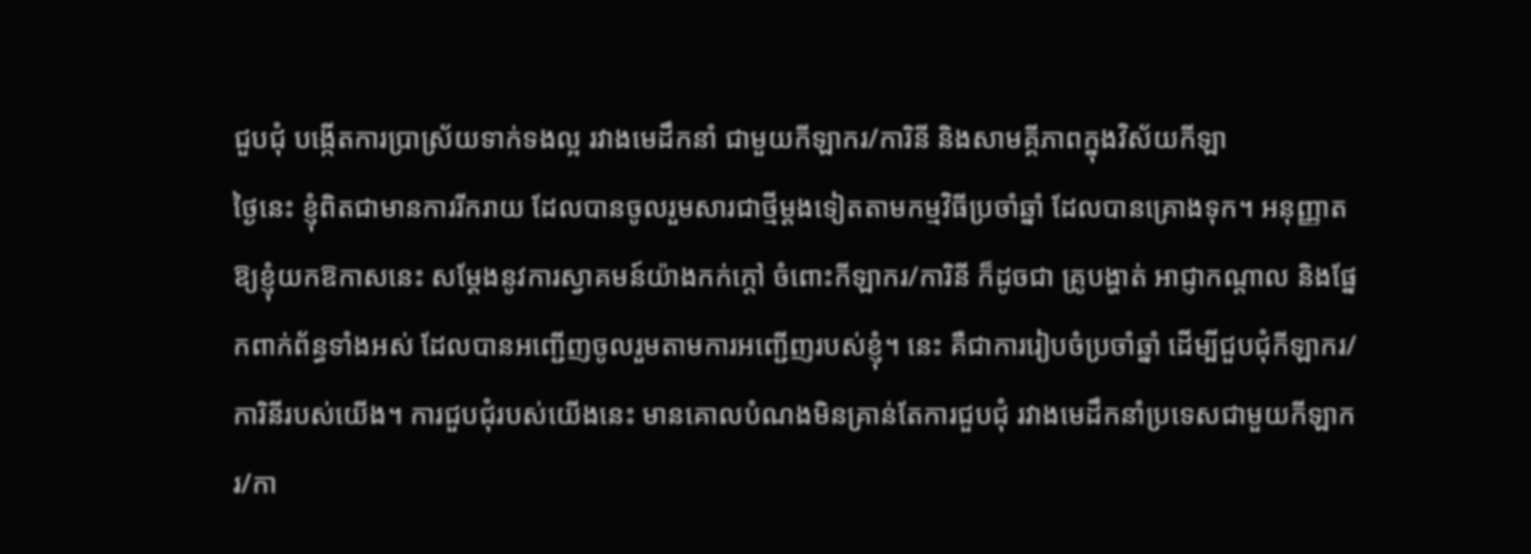ជួបជុំ បង្កើតការប្រាស្រ័យទាក់ទងល្អ រវាងមេដឹកនាំ ជាមួយកីឡាករ/ការិនី និងសាមគ្គីភាពក្នុងវិស័យកីឡា
ថ្ងៃនេះ ខ្ញុំពិតជាមានការរីករាយ ដែលបានចូលរួមសារជាថ្មីម្តងទៀតតាមកម្មវិធីប្រចាំឆ្នាំ ដែលបានគ្រោងទុក។ អនុញ្ញាតឱ្យខ្ញុំយកឱកាសនេះ សម្តែងនូវការស្វាគមន៍យ៉ាងកក់ក្តៅ ចំពោះកីឡាករ/ការិនី ក៏ដូចជា គ្រូបង្ហាត់ អាជ្ញាកណ្តាល និងផ្នែកពាក់ព័ន្ធទាំងអស់ ដែលបានអញ្ជើញចូលរួមតាមការអញ្ជើញរបស់ខ្ញុំ។ នេះ គឺជាការរៀបចំប្រចាំឆ្នាំ ដើម្បីជួបជុំកីឡាករ/ការិនីរបស់យើង។ ការជួបជុំរបស់យើងនេះ មានគោលបំណងមិនគ្រាន់តែការជួបជុំ រវាងមេដឹកនាំប្រទេសជាមួយកីឡាករ/កា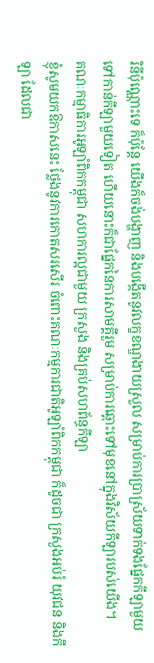រិនីប៉ុណ្ណោះទេ ក៏ប៉ុន្តែ យើងក៏ចង់បង្ហាញ និងបង្កើតនូវលក្ខខណ្ឌងាយស្រួល សម្រាប់ការប្រាស្រ័យទាក់ទងផ្នែកកីឡាមួយ ទៅកាន់កីឡាមួយទៀត ហើយនោះក៏ជាផ្នែកនៃការសាមគ្គីរួម សម្រាប់ការឆ្ពោះទៅមុខនៅក្នុងវិស័យកីឡារបស់យើង។
គណៈកម្មាធិការអូឡាំពិកកម្ពុជា សហការល្អជាមួយ ក្រសួង និងគ្រប់សហព័ន្ធកីឡា
ខ្ញុំសូមយកឱកាសនេះ ថ្លែងនូវការកោតសរសើរ ចំពោះគណៈកម្មការជាតិអូឡាំពិកកម្ពុជា ក៏ដូចជា ក្រសួងអប់រំ យុវជន និងកីឡា ដែលជា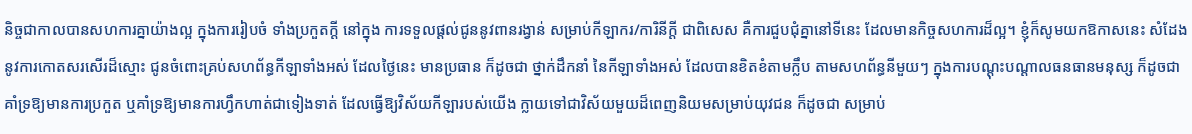និច្ចជាកាលបានសហការគ្នាយ៉ាងល្អ ក្នុងការរៀបចំ ទាំងប្រកួតក្តី នៅក្នុង ការទទួលផ្តល់ជូននូវពានរង្វាន់ សម្រាប់កីឡាករ/ការិនីក្តី ជាពិសេស គឺការជួបជុំគ្នានៅទីនេះ ដែលមានកិច្ចសហការដ៏ល្អ។ ខ្ញុំក៏សូមយកឱកាសនេះ សំដែងនូវការកោតសរសើរដ៏ស្មោះ ជូនចំពោះគ្រប់សហព័ន្ធកីឡាទាំងអស់ ដែលថ្ងៃនេះ មានប្រធាន ក៏ដូចជា ថ្នាក់ដឹកនាំ នៃកីឡាទាំងអស់ ដែលបានខិតខំតាមក្លឹប តាមសហព័ន្ធនីមួយៗ ក្នុងការបណ្តុះបណ្តាលធនធានមនុស្ស ក៏ដូចជា គាំទ្រឱ្យមានការប្រកួត ឬគាំទ្រឱ្យមានការហ្វឹកហាត់ជាទៀងទាត់ ដែលធ្វើឱ្យវិស័យកីឡារបស់យើង ក្លាយទៅជាវិស័យមួយដ៏ពេញនិយមសម្រាប់យុវជន ក៏ដូចជា សម្រាប់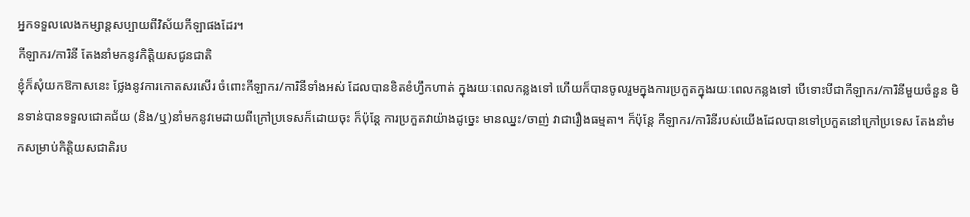អ្នកទទួលលេងកម្សាន្តសប្បាយពីវិស័យកីឡាផងដែរ។
កីឡាករ/ការិនី តែងនាំមកនូវកិត្តិយសជូនជាតិ
ខ្ញុំក៏សុំយកឱកាសនេះ ថ្លែងនូវការកោតសរសើរ ចំពោះកីឡាករ/ការិនីទាំងអស់ ដែលបានខិតខំហ្វឹកហាត់ ក្នុងរយៈពេលកន្លងទៅ ហើយក៏បានចូលរួមក្នុងការប្រកួតក្នុងរយៈពេលកន្លងទៅ បើទោះបីជាកីឡាករ/ការិនីមួយចំនួន មិនទាន់បានទទួលជោគជ័យ (និង/ឬ)នាំមកនូវមេដាយពីក្រៅប្រទេសក៏ដោយចុះ ក៏ប៉ុន្តែ ការប្រកួតវាយ៉ាងដូច្នេះ មានឈ្នះ/ចាញ់ វាជារឿងធម្មតា។ ក៏ប៉ុន្តែ កីឡាករ/ការិនីរបស់យើងដែលបានទៅប្រកួតនៅក្រៅប្រទេស តែងនាំមកសម្រាប់កិត្តិយសជាតិរប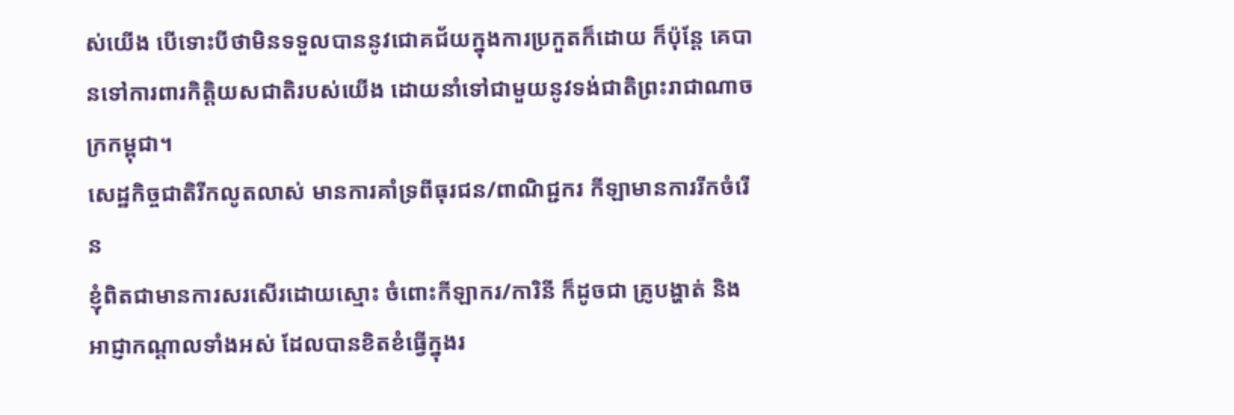ស់យើង បើទោះបីថាមិនទទួលបាននូវជោគជ័យក្នុងការប្រកួតក៏ដោយ ក៏ប៉ុន្តែ គេបានទៅការពារកិត្តិយសជាតិរបស់យើង ដោយនាំទៅជាមួយនូវទង់ជាតិព្រះរាជាណាចក្រកម្ពុជា។
សេដ្ឋកិច្ចជាតិរីកលូតលាស់ មានការគាំទ្រពីធុរជន/ពាណិជ្ជករ កីឡាមានការរីកចំរើន
ខ្ញុំពិតជាមានការសរសើរដោយស្មោះ ចំពោះកីឡាករ/ការិនី ក៏ដូចជា គ្រូបង្ហាត់ និងអាជ្ញាកណ្តាលទាំងអស់ ដែលបានខិតខំធ្វើក្នុងរ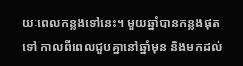យៈពេលកន្លងទៅនេះ។ មួយឆ្នាំបានកន្លងផុតទៅ កាលពីពេលជួបគ្នានៅឆ្នាំមុន និងមកដល់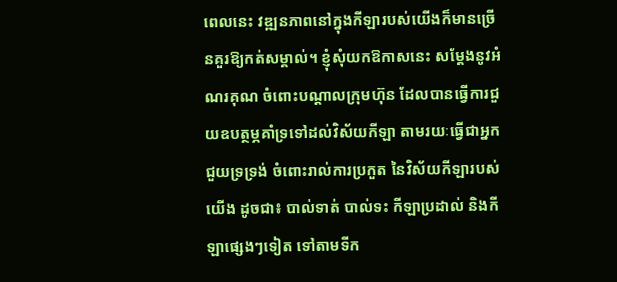ពេលនេះ វឌ្ឍនភាពនៅក្នុងកីឡារបស់យើងក៏មានច្រើនគួរឱ្យកត់សម្គាល់។ ខ្ញុំសុំយកឱកាសនេះ សម្តែងនូវអំណរគុណ ចំពោះបណ្តាលក្រុមហ៊ុន ដែលបានធ្វើការជួយឧបត្ថម្ភគាំទ្រទៅដល់វិស័យកីឡា តាមរយៈធ្វើជាអ្នកជួយទ្រទ្រង់ ចំពោះរាល់ការប្រកួត នៃវិស័យកីឡារបស់យើង ដូចជា៖ បាល់ទាត់ បាល់ទះ កីឡាប្រដាល់ និងកីឡាផ្សេងៗទៀត ទៅតាមទីក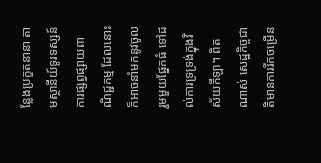ន្លែងប្រកួតនានា តាមស្ថានីយ៍ទូរទស្សន៍ ការផ្សព្វផ្សាយពាណិជ្ជកម្ម ដែលនោះក៏អាចនាំមកនូវចូលរួមមួយផ្នែកធំ ទៅដល់ការទ្រទ្រង់ក្នុងវិស័យកីឡា។ ពិតណាស់ សេដ្ឋកិច្ចជាតិមានការរីកចម្រើន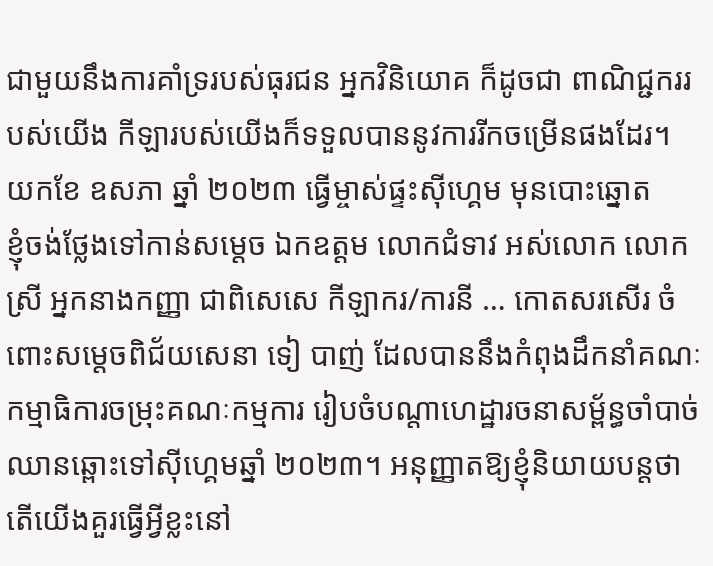ជាមួយនឹងការគាំទ្ររបស់ធុរជន អ្នកវិនិយោគ ក៏ដូចជា ពាណិជ្ជកររបស់យើង កីឡារបស់យើងក៏ទទួលបាននូវការរីកចម្រើនផងដែរ។
យកខែ ឧសភា ឆ្នាំ ២០២៣ ធ្វើម្ចាស់ផ្ទះស៊ីហ្គេម មុនបោះឆ្នោត
ខ្ញុំចង់ថ្លែងទៅកាន់សម្តេច ឯកឧត្តម លោកជំទាវ អស់លោក លោកស្រី អ្នកនាងកញ្ញា ជាពិសេសេ កីឡាករ/ការនី … កោតសរសើរ ចំពោះសម្តេចពិជ័យសេនា ទៀ បាញ់ ដែលបាននឹងកំពុងដឹកនាំគណៈកម្មាធិការចម្រុះគណៈកម្មការ រៀបចំបណ្តាហេដ្ឋារចនាសម្ព័ន្ធចាំបាច់ឈានឆ្ពោះទៅស៊ីហ្គេមឆ្នាំ ២០២៣។ អនុញ្ញាតឱ្យខ្ញុំនិយាយបន្តថា តើយើងគួរធ្វើអ្វីខ្លះនៅ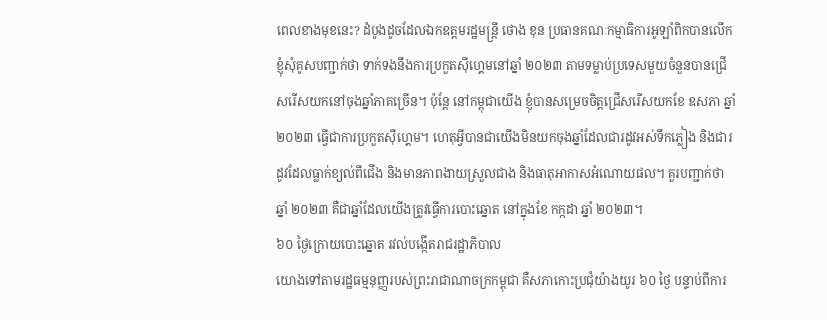ពេលខាងមុខនេះ? ដំបូងដូចដែលឯកឧត្តមរដ្ឋមន្ត្រី ថោង ខុន ប្រធានគណៈកម្មាធិការអូឡាំពិកបានលើក ខ្ញុំសុំគូសបញ្ជាក់ថា ទាក់ទងនឹងការប្រកួតស៊ីហ្គេមនៅឆ្នាំ ២០២៣ តាមទម្លាប់ប្រទេសមួយចំនួនបានជ្រើសរើសយកនៅចុងឆ្នាំភាគច្រើន។ ប៉ុន្តែ នៅកម្ពុជាយើង ខ្ញុំបានសម្រេចចិត្តជ្រើសរើសយកខែ ឧសភា ឆ្នាំ ២០២៣ ធ្វើជាការប្រកួតស៊ីហ្គេម។ ហេតុអ្វីបានជាយើងមិនយកចុងឆ្នាំដែលជារដូវអស់ទឹកភ្លៀង និងជារដូវដែលធ្លាក់ខ្យល់ពីជើង និងមានភាពងាយស្រួលជាង និងធាតុអាកាសអំណោយផល។ គួរបញ្ជាក់ថា ឆ្នាំ ២០២៣ គឺជាឆ្នាំដែលយើងត្រូវធ្វើការបោះឆ្នោត នៅក្នុងខែ កក្កដា ឆ្នាំ ២០២៣។
៦០ ថ្ងៃក្រោយបោះឆ្នោត រវល់បង្កើតរាជរដ្ឋាភិបាល
យោងទៅតាមរដ្ឋធម្មនុញ្ញរបស់ព្រះរាជាណាចក្រកម្ពុជា គឺសភាកោះប្រជុំយ៉ាងយូរ ៦០ ថ្ងៃ បន្ទាប់ពីការ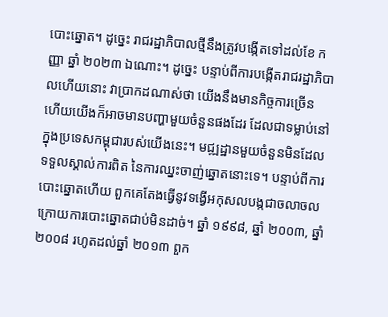បោះឆ្នោត។ ដូច្នេះ រាជរដ្ឋាភិបាលថ្មីនឹងត្រូវបង្កើតទៅដល់ខែ កញ្ញា ឆ្នាំ ២០២៣ ឯណោះ។ ដូច្នេះ បន្ទាប់ពីការបង្កើតរាជរដ្ឋាភិបាលហើយនោះ វាប្រាកដណាស់ថា យើងនឹងមានកិច្ចការច្រើន ហើយយើងក៏អាចមានបញ្ហាមួយចំនួនផងដែរ ដែលជាទម្លាប់នៅក្នុងប្រទេសកម្ពុជារបស់យើងនេះ។ មជ្ឍដ្ឋានមួយចំនួនមិនដែលទទួលស្គាល់ការពិត នៃការឈ្នះចាញ់ឆ្នោតនោះទេ។ បន្ទាប់ពីការបោះឆ្នោតហើយ ពួកគេតែងធ្វើនូវទង្វើអកុសលបង្កជាចលាចលក្រោយការបោះឆ្នោតជាប់មិនដាច់។ ឆ្នាំ ១៩៩៨, ឆ្នាំ ២០០៣, ឆ្នាំ ២០០៨ រហូតដល់ឆ្នាំ ២០១៣ ពួក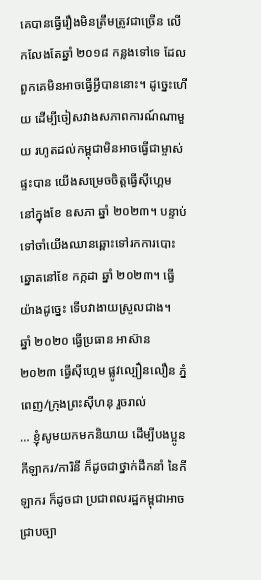គេបានធ្វើរឿងមិនត្រឹមត្រូវជាច្រើន លើកលែងតែឆ្នាំ ២០១៨ កន្លងទៅទេ ដែលពួកគេមិនអាចធ្វើអ្វីបាននោះ។ ដូច្នេះហើយ ដើម្បីចៀសវាងសភាពការណ៍ណាមួយ រហូតដល់កម្ពុជាមិនអាចធ្វើជាម្ចាស់ផ្ទះបាន យើងសម្រេចចិត្តធ្វើស៊ីហ្គេម នៅក្នុងខែ ឧសភា ឆ្នាំ ២០២៣។ បន្ទាប់ទៅចាំយើងឈានឆ្ពោះទៅរកការបោះឆ្នោតនៅខែ កក្កដា ឆ្នាំ ២០២៣។ ធ្វើយ៉ាងដូច្នេះ ទើបវាងាយស្រួលជាង។
ឆ្នាំ ២០២០ ធ្វើប្រធាន អាស៊ាន ២០២៣ ធ្វើស៊ីហ្គេម ផ្លូវល្បឿនលឿន ភ្នំពេញ/ក្រុងព្រះស៊ីហនុ រួចរាល់
… ខ្ញុំសូមយកមកនិយាយ ដើម្បីបងប្អូនកីឡាករ/ការិនី ក៏ដូចជាថ្នាក់ដឹកនាំ នៃកីឡាករ ក៏ដូចជា ប្រជាពលរដ្ឋកម្ពុជាអាចជ្រាបច្បា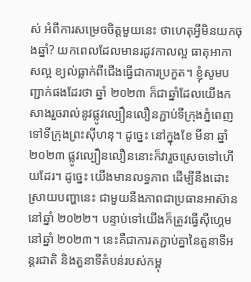ស់ អំពីការសម្រេចចិត្តមួយនេះ ថាហេតុអ្វីមិនយកចុងឆ្នាំ? យកពេលដែលមានរដូវកាលល្អ ធាតុអាកាសល្អ ខ្យល់ធ្លាក់ពីជើងធ្វើជាការប្រកួត។ ខ្ញុំសូមបញ្ជាក់ផងដែរថា ឆ្នាំ ២០២៣ ក៏ជាឆ្នាំដែលយើងកសាងរួចរាល់នូវផ្លូវល្បឿនលឿនភ្ជាប់ទីក្រុងភ្នំពេញទៅទីក្រុងព្រះស៊ីហនុ។ ដូច្នេះ នៅក្នុងខែ មីនា ឆ្នាំ ២០២៣ ផ្លូវល្បឿនលឿននោះក៏វារួចស្រេចទៅហើយដែរ។ ដូច្នេះ យើងមានលទ្ធភាព ដើម្បីនឹងដោះស្រាយបញ្ហានេះ ជាមួយនឹងភាពជាប្រធានអាស៊ាននៅឆ្នាំ ២០២២។ បន្ទាប់ទៅយើងក៏ត្រូវធ្វើស៊ីហ្គេមនៅឆ្នាំ ២០២៣។ នេះគឺជាការតភ្ជាប់គ្នានៃតួនាទីអន្តរជាតិ និងតួនាទីតំបន់របស់កម្ពុ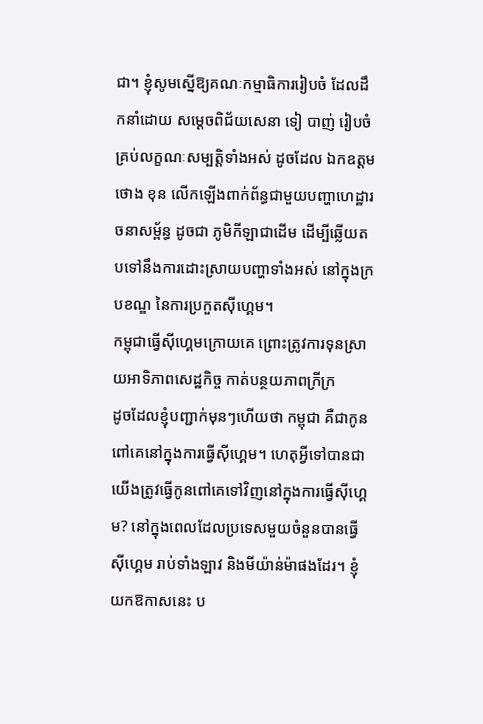ជា។ ខ្ញុំសូមស្នើឱ្យគណៈកម្មាធិការរៀបចំ ដែលដឹកនាំដោយ សម្តេចពិជ័យសេនា ទៀ បាញ់ រៀបចំគ្រប់លក្ខណៈសម្បត្តិទាំងអស់ ដូចដែល ឯកឧត្តម ថោង ខុន លើកឡើងពាក់ព័ន្ធជាមួយបញ្ហាហេដ្ឋារចនាសម្ព័ន្ធ ដូចជា ភូមិកីឡាជាដើម ដើម្បីឆ្លើយតបទៅនឹងការដោះស្រាយបញ្ហាទាំងអស់ នៅក្នុងក្របខណ្ឌ នៃការប្រកួតស៊ីហ្គេម។
កម្ពុជាធ្វើស៊ីហ្គេមក្រោយគេ ព្រោះត្រូវការទុនស្រាយអាទិភាពសេដ្ឋកិច្ច កាត់បន្ថយភាពក្រីក្រ
ដូចដែលខ្ញុំបញ្ជាក់មុនៗហើយថា កម្ពុជា គឺជាកូនពៅគេនៅក្នុងការធ្វើស៊ីហ្គេម។ ហេតុអ្វីទៅបានជាយើងត្រូវធ្វើកូនពៅគេទៅវិញនៅក្នុងការធ្វើស៊ីហ្គេម? នៅក្នុងពេលដែលប្រទេសមួយចំនួនបានធ្វើស៊ីហ្គេម រាប់ទាំងឡាវ និងមីយ៉ាន់ម៉ាផងដែរ។ ខ្ញុំយកឱកាសនេះ ប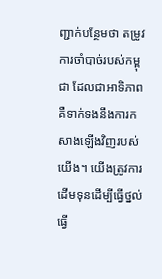ញ្ជាក់បន្ថែមថា តម្រូវការចាំបាច់របស់កម្ពុជា ដែលជាអាទិភាព គឺទាក់ទងនឹងការកសាងឡើងវិញរបស់យើង។ យើងត្រូវការដើមទុនដើម្បីធ្វើថ្នល់ ធ្វើ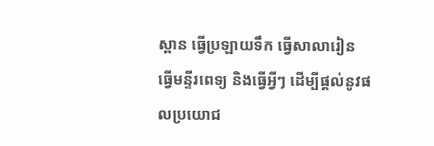ស្ពាន ធ្វើប្រឡាយទឹក ធ្វើសាលារៀន ធ្វើមន្ទីរពេទ្យ និងធ្វើអ្វីៗ ដើម្បីផ្តល់នូវផលប្រយោជ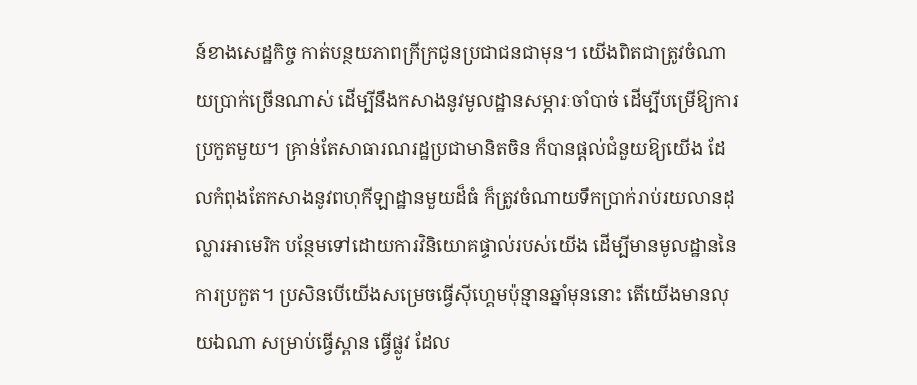ន៍ខាងសេដ្ឋកិច្ច កាត់បន្ថយភាពក្រីក្រជូនប្រជាជនជាមុន។ យើងពិតជាត្រូវចំណាយប្រាក់ច្រើនណាស់ ដើម្បីនឹងកសាងនូវមូលដ្ឋានសម្ភារៈចាំបាច់ ដើម្បីបម្រើឱ្យការប្រកួតមួយ។ គ្រាន់តែសាធារណរដ្ឋប្រជាមានិតចិន ក៏បានផ្តល់ជំនួយឱ្យយើង ដែលកំពុងតែកសាងនូវពហុកីឡាដ្ឋានមួយដ៏ធំ ក៏ត្រូវចំណាយទឹកប្រាក់រាប់រយលានដុល្លារអាមេរិក បន្ថែមទៅដោយការវិនិយោគផ្ទាល់របស់យើង ដើម្បីមានមូលដ្ឋាននៃការប្រកួត។ ប្រសិនបើយើងសម្រេចធ្វើស៊ីហ្គេមប៉ុន្មានឆ្នាំមុននោះ តើយើងមានលុយឯណា សម្រាប់ធ្វើស្ពាន ធ្វើផ្លូវ ដែល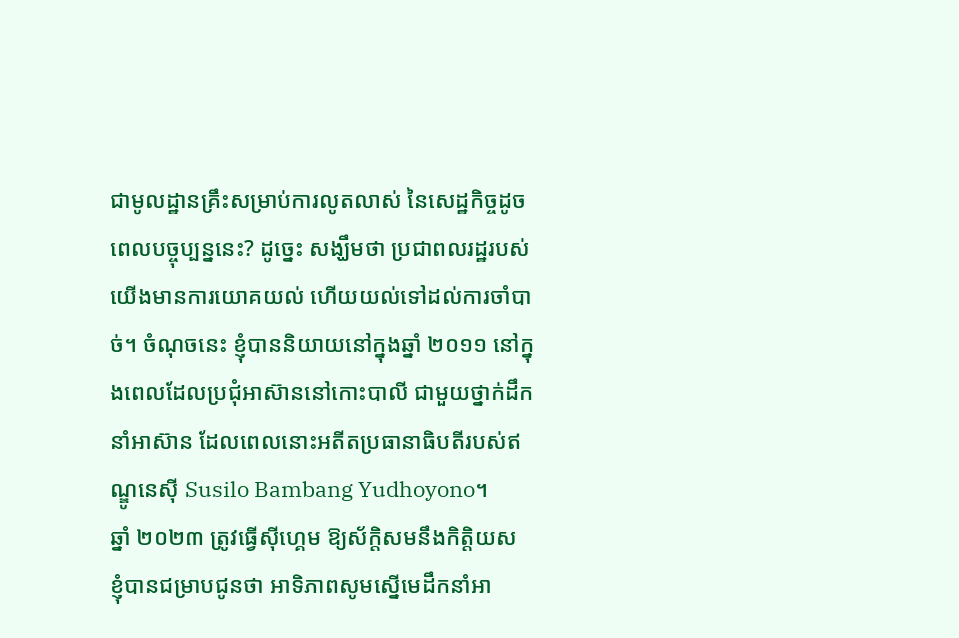ជាមូលដ្ឋានគ្រឹះសម្រាប់ការលូតលាស់ នៃសេដ្ឋកិច្ចដូចពេលបច្ចុប្បន្ននេះ? ដូច្នេះ សង្ឃឹមថា ប្រជាពលរដ្ឋរបស់យើងមានការយោគយល់ ហើយយល់ទៅដល់ការចាំបាច់។ ចំណុចនេះ ខ្ញុំបាននិយាយនៅក្នុងឆ្នាំ ២០១១ នៅក្នុងពេលដែលប្រជុំអាស៊ាននៅកោះបាលី ជាមួយថ្នាក់ដឹកនាំអាស៊ាន ដែលពេលនោះអតីតប្រធានាធិបតីរបស់ឥណ្ឌូនេស៊ី Susilo Bambang Yudhoyono។
ឆ្នាំ ២០២៣ ត្រូវធ្វើស៊ីហ្គេម ឱ្យស័ក្តិសមនឹងកិត្តិយស
ខ្ញុំបានជម្រាបជូនថា អាទិភាពសូមស្នើមេដឹកនាំអា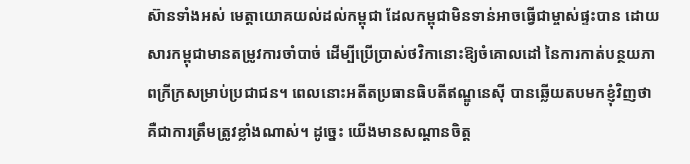ស៊ានទាំងអស់ មេត្តាយោគយល់ដល់កម្ពុជា ដែលកម្ពុជាមិនទាន់អាចធ្វើជាម្ចាស់ផ្ទះបាន ដោយសារកម្ពុជាមានតម្រូវការចាំបាច់ ដើម្បីប្រើប្រាស់ថវិកានោះឱ្យចំគោលដៅ នៃការកាត់បន្ថយភាពក្រីក្រសម្រាប់ប្រជាជន។ ពេលនោះអតីតប្រធានធិបតីឥណ្ឌូនេស៊ី បានឆ្លើយតបមកខ្ញុំវិញថា គឺជាការត្រឹមត្រូវខ្លាំងណាស់។ ដូច្នេះ យើងមានសណ្តានចិត្ត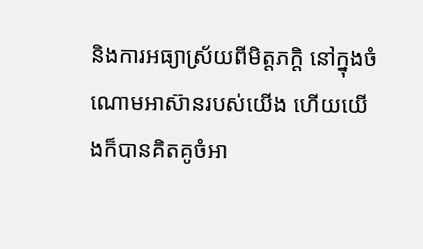និងការអធ្យាស្រ័យពីមិត្តភក្តិ នៅក្នុងចំណោមអាស៊ានរបស់យើង ហើយយើងក៏បានគិតគូចំអា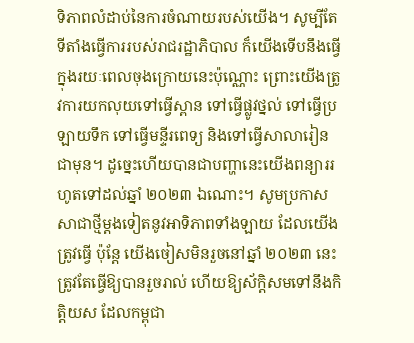ទិភាពលំដាប់នៃការចំណាយរបស់យើង។ សូម្បីតែទីតាំងធ្វើការរបស់រាជរដ្ឋាភិបាល ក៏យើងទើបនឹងធ្វើក្នុងរយៈពេលចុងក្រោយនេះប៉ុណ្ណោះ ព្រោះយើងត្រូវការយកលុយទៅធ្វើស្ពាន ទៅធ្វើផ្លូវថ្នល់ ទៅធ្វើប្រឡាយទឹក ទៅធ្វើមន្ទីរពេទ្យ និងទៅធ្វើសាលារៀនជាមុន។ ដូច្នេះហើយបានជាបញ្ហានេះយើងពន្យាររហូតទៅដល់ឆ្នាំ ២០២៣ ឯណោះ។ សូមប្រកាសសាជាថ្មីម្តងទៀតនូវអាទិភាពទាំងឡាយ ដែលយើងត្រូវធ្វើ ប៉ុន្តែ យើងចៀសមិនរួចនៅឆ្នាំ ២០២៣ នេះត្រូវតែធ្វើឱ្យបានរួចរាល់ ហើយឱ្យស័ក្តិសមទៅនឹងកិត្តិយស ដែលកម្ពុជា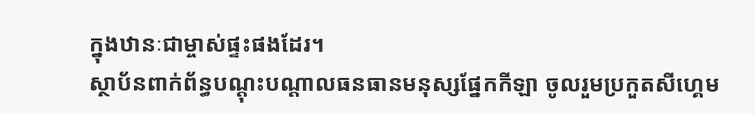ក្នុងឋានៈជាម្ចាស់ផ្ទះផងដែរ។
ស្ថាប័នពាក់ព័ន្ធបណ្តុះបណ្តាលធនធានមនុស្សផ្នែកកីឡា ចូលរួមប្រកួតសីហ្គេម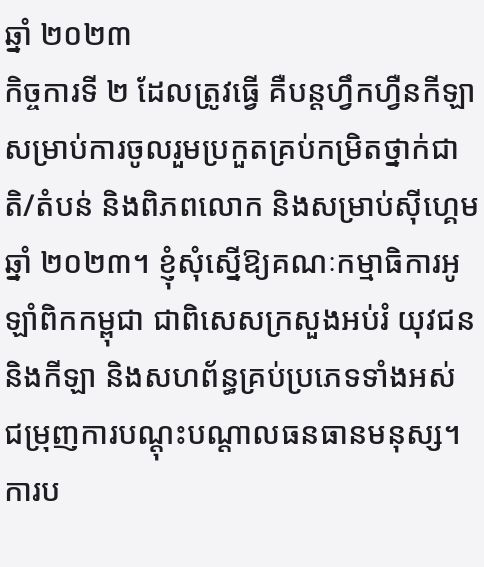ឆ្នាំ ២០២៣
កិច្ចការទី ២ ដែលត្រូវធ្វើ គឺបន្តហ្វឹកហ្វឺនកីឡា សម្រាប់ការចូលរួមប្រកួតគ្រប់កម្រិតថ្នាក់ជាតិ/តំបន់ និងពិភពលោក និងសម្រាប់ស៊ីហ្គេមឆ្នាំ ២០២៣។ ខ្ញុំសុំស្នើឱ្យគណៈកម្មាធិការអូឡាំពិកកម្ពុជា ជាពិសេសក្រសួងអប់រំ យុវជន និងកីឡា និងសហព័ន្ធគ្រប់ប្រភេទទាំងអស់ ជម្រុញការបណ្តុះបណ្តាលធនធានមនុស្ស។ ការប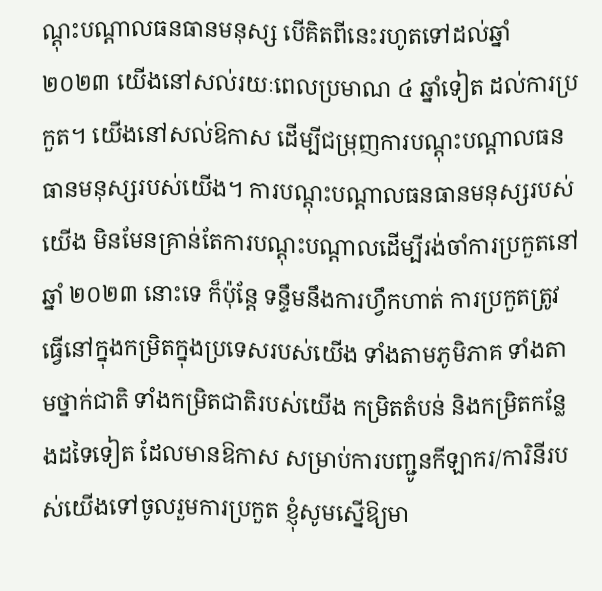ណ្តុះបណ្តាលធនធានមនុស្ស បើគិតពីនេះរហូតទៅដល់ឆ្នាំ ២០២៣ យើងនៅសល់រយៈពេលប្រមាណ ៤ ឆ្នាំទៀត ដល់ការប្រកួត។ យើងនៅសល់ឱកាស ដើម្បីជម្រុញការបណ្តុះបណ្តាលធនធានមនុស្សរបស់យើង។ ការបណ្តុះបណ្តាលធនធានមនុស្សរបស់យើង មិនមែនគ្រាន់តែការបណ្តុះបណ្តាលដើម្បីរង់ចាំការប្រកួតនៅឆ្នាំ ២០២៣ នោះទេ ក៏ប៉ុន្តែ ទន្ទឹមនឹងការហ្វឹកហាត់ ការប្រកួតត្រូវធ្វើនៅក្នុងកម្រិតក្នុងប្រទេសរបស់យើង ទាំងតាមភូមិភាគ ទាំងតាមថ្នាក់ជាតិ ទាំងកម្រិតជាតិរបស់យើង កម្រិតតំបន់ និងកម្រិតកន្លែងដទៃទៀត ដែលមានឱកាស សម្រាប់ការបញ្ជូនកីឡាករ/ការិនីរបស់យើងទៅចូលរួមការប្រកួត ខ្ញុំសូមស្នើឱ្យមា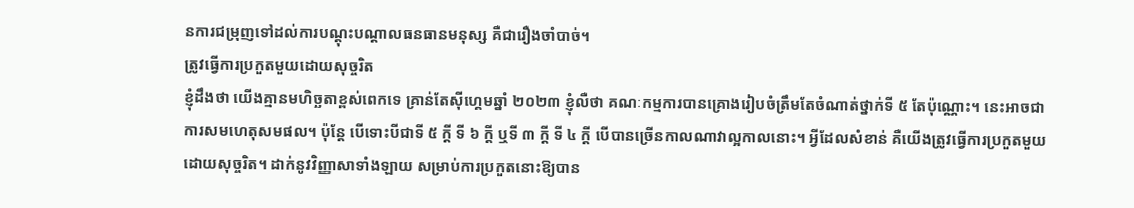នការជម្រុញទៅដល់ការបណ្តុះបណ្តាលធនធានមនុស្ស គឺជារឿងចាំបាច់។
ត្រូវធ្វើការប្រកួតមួយដោយសុច្ចរិត
ខ្ញុំដឹងថា យើងគ្មានមហិច្ឆតាខ្ពស់ពេកទេ គ្រាន់តែស៊ីហ្គេមឆ្នាំ ២០២៣ ខ្ញុំលឺថា គណៈកម្មការបានគ្រោងរៀបចំត្រឹមតែចំណាត់ថ្នាក់ទី ៥ តែប៉ុណ្ណោះ។ នេះអាចជាការសមហេតុសមផល។ ប៉ុន្តែ បើទោះបីជាទី ៥ ក្តី ទី ៦ ក្តី ឬទី ៣ ក្តី ទី ៤ ក្តី បើបានច្រើនកាលណាវាល្អកាលនោះ។ អ្វីដែលសំខាន់ គឺយើងត្រូវធ្វើការប្រកួតមួយដោយសុច្ចរិត។ ដាក់នូវវិញ្ញាសាទាំងឡាយ សម្រាប់ការប្រកួតនោះឱ្យបាន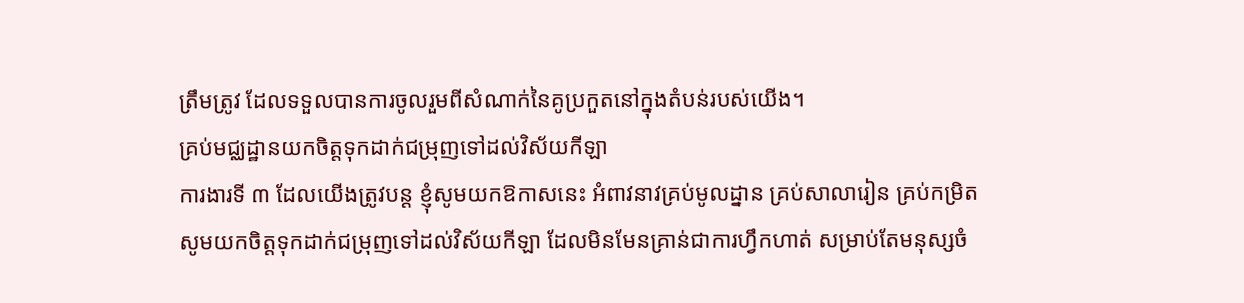ត្រឹមត្រូវ ដែលទទួលបានការចូលរួមពីសំណាក់នៃគូប្រកួតនៅក្នុងតំបន់របស់យើង។
គ្រប់មជ្ឈដ្ឋានយកចិត្តទុកដាក់ជម្រុញទៅដល់វិស័យកីឡា
ការងារទី ៣ ដែលយើងត្រូវបន្ត ខ្ញុំសូមយកឱកាសនេះ អំពាវនាវគ្រប់មូលដ្នាន គ្រប់សាលារៀន គ្រប់កម្រិត សូមយកចិត្តទុកដាក់ជម្រុញទៅដល់វិស័យកីឡា ដែលមិនមែនគ្រាន់ជាការហ្វឹកហាត់ សម្រាប់តែមនុស្សចំ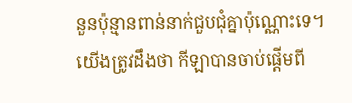នួនប៉ុន្មានពាន់នាក់ជួបជុំគ្នាប៉ុណ្ណោះទេ។ យើងត្រូវដឹងថា កីឡាបានចាប់ផ្តើមពី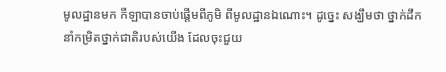មូលដ្ឋានមក កីឡាបានចាប់ផ្តើមពីភូមិ ពីមូលដ្ឋានឯណោះ។ ដូច្នេះ សង្ឃឹមថា ថ្នាក់ដឹកនាំកម្រិតថ្នាក់ជាតិរបស់យើង ដែលចុះជួយ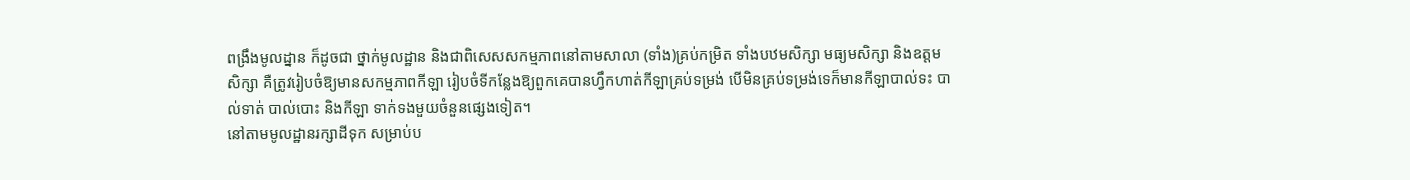ពង្រឹងមូលដ្នាន ក៏ដូចជា ថ្នាក់មូលដ្ឋាន និងជាពិសេសសកម្មភាពនៅតាមសាលា (ទាំង)គ្រប់កម្រិត ទាំងបឋមសិក្សា មធ្យមសិក្សា និងឧត្តមសិក្សា គឺត្រូវរៀបចំឱ្យមានសកម្មភាពកីឡា រៀបចំទីកន្លែងឱ្យពួកគេបានហ្វឹកហាត់កីឡាគ្រប់ទម្រង់ បើមិនគ្រប់ទម្រង់ទេក៏មានកីឡាបាល់ទះ បាល់ទាត់ បាល់បោះ និងកីឡា ទាក់ទងមួយចំនួនផ្សេងទៀត។
នៅតាមមូលដ្ឋានរក្សាដីទុក សម្រាប់ប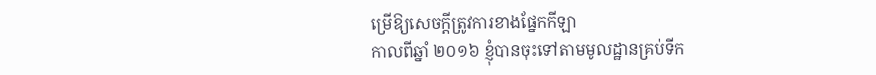ម្រើឱ្យសេចក្តីត្រូវការខាងផ្នែកកីឡា
កាលពីឆ្នាំ ២០១៦ ខ្ញុំបានចុះទៅតាមមូលដ្ឋានគ្រប់ទីក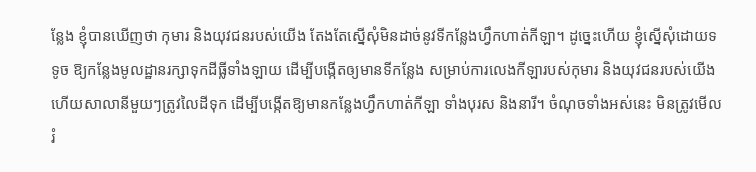ន្លែង ខ្ញុំបានឃើញថា កុមារ និងយុវជនរបស់យើង តែងតែស្នើសុំមិនដាច់នូវទីកន្លែងហ្វឹកហាត់កីឡា។ ដូច្នេះហើយ ខ្ញុំស្នើសុំដោយទទូច ឱ្យកន្លែងមូលដ្ឋានរក្សាទុកដីធ្លីទាំងឡាយ ដើម្បីបង្កើតឲ្យមានទីកន្លែង សម្រាប់ការលេងកីឡារបស់កុមារ និងយុវជនរបស់យើង ហើយសាលានីមួយៗត្រូវលៃដីទុក ដើម្បីបង្កើតឱ្យមានកន្លែងហ្វឹកហាត់កីឡា ទាំងបុរស និងនារី។ ចំណុចទាំងអស់នេះ មិនត្រូវមើលរំ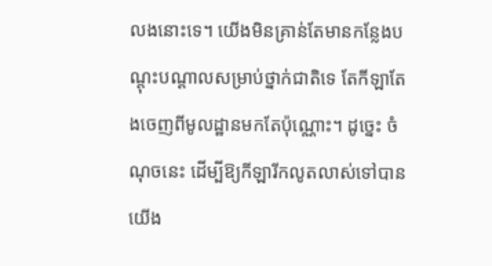លងនោះទេ។ យើងមិនគ្រាន់តែមានកន្លែងបណ្ដុះបណ្ដាលសម្រាប់ថ្នាក់ជាតិទេ តែកីឡាតែងចេញពីមូលដ្ឋានមកតែប៉ុណ្ណោះ។ ដូច្នេះ ចំណុចនេះ ដើម្បីឱ្យកីឡារីកលូតលាស់ទៅបាន យើង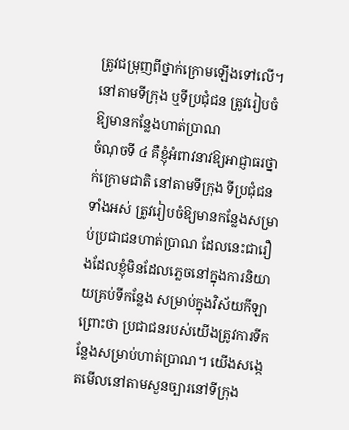ត្រូវជម្រុញពីថ្នាក់ក្រោមឡើងទៅលើ។
នៅតាមទីក្រុង ឬទីប្រជុំជន ត្រូវរៀបចំឱ្យមានកន្លែងហាត់ប្រាណ
ចំណុចទី ៤ គឺខ្ញុំអំពាវនាវឱ្យអាជ្ញាធរថ្នាក់ក្រោមជាតិ នៅតាមទីក្រុង ទីប្រជុំជនទាំងអស់ ត្រូវរៀបចំឱ្យមានកន្លែងសម្រាប់ប្រជាជនហាត់ប្រាណ ដែលនេះជារឿងដែលខ្ញុំមិនដែលភ្លេចនៅក្នុងការនិយាយគ្រប់ទីកន្លែង សម្រាប់ក្នុងវិស័យកីឡា ព្រោះថា ប្រជាជនរបស់យើងត្រូវការទីកន្លែងសម្រាប់ហាត់ប្រាណ។ យើងសង្កេតមើលនៅតាមសួនច្បារនៅទីក្រុង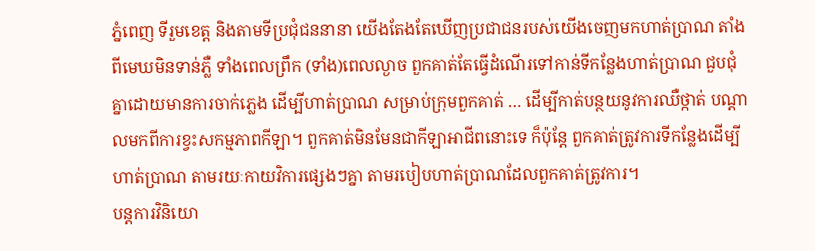ភ្នំពេញ ទីរួមខេត្ត និងតាមទីប្រជុំជននានា យើងតែងតែឃើញប្រជាជនរបស់យើងចេញមកហាត់ប្រាណ តាំងពីមេឃមិនទាន់ភ្លឺ ទាំងពេលព្រឹក (ទាំង)ពេលល្ងាច ពួកគាត់តែធ្វើដំណើរទៅកាន់ទីកន្លែងហាត់ប្រាណ ជួបជុំគ្នាដោយមានការចាក់ភ្លេង ដើម្បីហាត់ប្រាណ សម្រាប់ក្រុមពួកគាត់ … ដើម្បីកាត់បន្ថយនូវការឈឺថ្កាត់ បណ្ដាលមកពីការខ្វះសកម្មភាពកីឡា។ ពួកគាត់មិនមែនជាកីឡាអាជីពនោះទេ ក៏ប៉ុន្ដែ ពួកគាត់ត្រូវការទីកន្លែងដើម្បីហាត់ប្រាណ តាមរយៈកាយវិការផ្សេងៗគ្នា តាមរបៀបហាត់ប្រាណដែលពួកគាត់ត្រូវការ។
បន្ដការវិនិយោ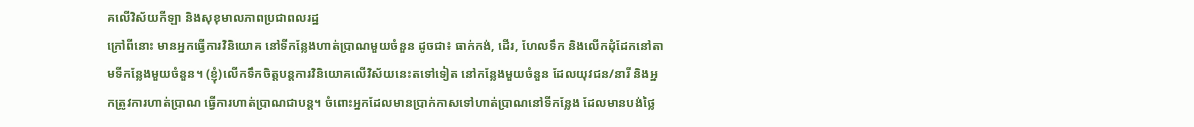គលើវិស័យកីឡា និងសុខុមាលភាពប្រជាពលរដ្ឋ
ក្រៅពីនោះ មានអ្នកធ្វើការវិនិយោគ នៅទីកន្លែងហាត់ប្រាណមួយចំនួន ដូចជា៖ ធាក់កង់, ដើរ, ហែលទឹក និងលើកដុំដែកនៅតាមទីកន្លែងមួយចំនួន។ (ខ្ញុំ)លើកទឹកចិត្តបន្ដការវិនិយោគលើវិស័យនេះតទៅទៀត នៅកន្លែងមួយចំនួន ដែលយុវជន/នារី និងអ្នកត្រូវការហាត់ប្រាណ ធ្វើការហាត់ប្រាណជាបន្ដ។ ចំពោះអ្នកដែលមានប្រាក់កាសទៅហាត់ប្រាណនៅទីកន្លែង ដែលមានបង់ថ្លៃ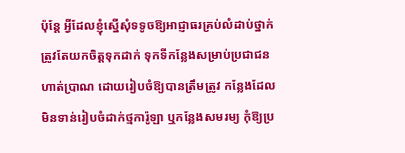ប៉ុន្ដែ អ្វីដែលខ្ញុំស្នើសុំទទូចឱ្យអាជ្ញាធរគ្រប់លំដាប់ថ្នាក់ ត្រូវតែយកចិត្តទុកដាក់ ទុកទីកន្លែងសម្រាប់ប្រជាជនហាត់ប្រាណ ដោយរៀបចំឱ្យបានត្រឹមត្រូវ កន្លែងដែលមិនទាន់រៀបចំដាក់ថ្មការ៉ូឡា ឬកន្លែងសមរម្យ កុំឱ្យប្រ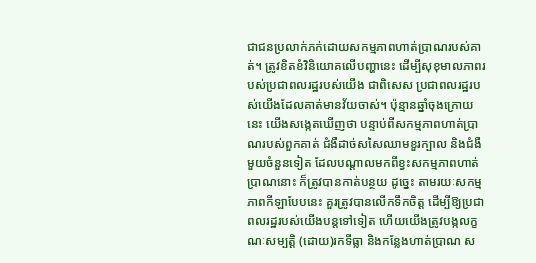ជាជនប្រលាក់ភក់ដោយសកម្មភាពហាត់ប្រាណរបស់គាត់។ ត្រូវខិតខំវិនិយោគលើបញ្ហានេះ ដើម្បីសុខុមាលភាពរបស់ប្រជាពលរដ្ឋរបស់យើង ជាពិសេស ប្រជាពលរដ្ឋរបស់យើងដែលគាត់មានវ័យចាស់។ ប៉ុន្មានឆ្នាំចុងក្រោយនេះ យើងសង្កេតឃើញថា បន្ទាប់ពីសកម្មភាពហាត់ប្រាណរបស់ពួកគាត់ ជំងឺដាច់សសៃឈាមខួរក្បាល និងជំងឺមួយចំនួនទៀត ដែលបណ្ដាលមកពីខ្វះសកម្មភាពហាត់ប្រាណនោះ ក៏ត្រូវបានកាត់បន្ថយ ដូច្នេះ តាមរយៈសកម្មភាពកីឡាបែបនេះ គួរត្រូវបានលើកទឹកចិត្ត ដើម្បីឱ្យប្រជាពលរដ្ឋរបស់យើងបន្ដទៅទៀត ហើយយើងត្រូវបង្កលក្ខណៈសម្បត្ដិ (ដោយ)រកទីធ្លា និងកន្លែងហាត់ប្រាណ ស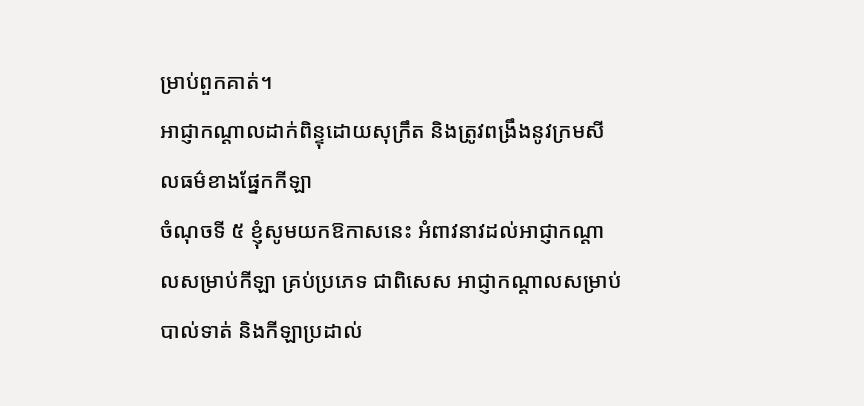ម្រាប់ពួកគាត់។
អាជ្ញាកណ្ដាលដាក់ពិន្ទុដោយសុក្រឹត និងត្រូវពង្រឹងនូវក្រមសីលធម៌ខាងផ្នែកកីឡា
ចំណុចទី ៥ ខ្ញុំសូមយកឱកាសនេះ អំពាវនាវដល់អាជ្ញាកណ្ដាលសម្រាប់កីឡា គ្រប់ប្រភេទ ជាពិសេស អាជ្ញាកណ្ដាលសម្រាប់បាល់ទាត់ និងកីឡាប្រដាល់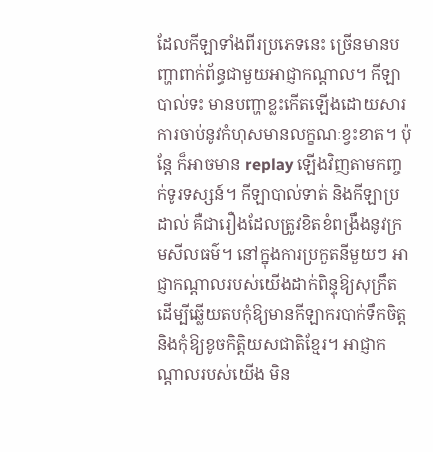ដែលកីឡាទាំងពីរប្រភេទនេះ ច្រើនមានបញ្ហាពាក់ព័ន្ធជាមួយអាជ្ញាកណ្ដាល។ កីឡាបាល់ទះ មានបញ្ហាខ្លះកើតឡើងដោយសារការចាប់នូវកំហុសមានលក្ខណៈខ្វះខាត។ ប៉ុន្ដែ ក៏អាចមាន replay ឡើងវិញតាមកញ្ចក់ទូរទស្សន៍។ កីឡាបាល់ទាត់ និងកីឡាប្រដាល់ គឺជារឿងដែលត្រូវខិតខំពង្រឹងនូវក្រមសីលធម៌។ នៅក្នុងការប្រកួតនីមួយៗ អាជ្ញាកណ្ដាលរបស់យើងដាក់ពិន្ទុឱ្យសុក្រឹត ដើម្បីឆ្លើយតបកុំឱ្យមានកីឡាករបាក់ទឹកចិត្ត និងកុំឱ្យខូចកិត្ដិយសជាតិខ្មែរ។ អាជ្ញាកណ្ដាលរបស់យើង មិន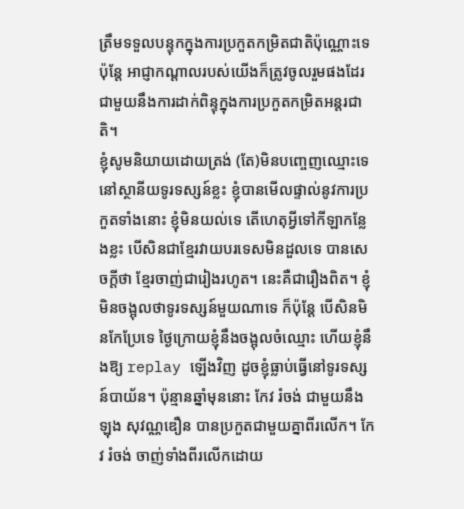ត្រឹមទទួលបន្ទុកក្នុងការប្រកួតកម្រិតជាតិប៉ុណ្ណោះទេ ប៉ុន្ដែ អាជ្ញាកណ្ដាលរបស់យើងក៏ត្រូវចូលរួមផងដែរ ជាមួយនឹងការដាក់ពិន្ទុក្នុងការប្រកួតកម្រិតអន្ដរជាតិ។
ខ្ញុំសូមនិយាយដោយត្រង់ (តែ)មិនបញ្ចេញឈ្មោះទេ នៅស្ថានីយទូរទស្សន៍ខ្លះ ខ្ញុំបានមើលផ្ទាល់នូវការប្រកួតទាំងនោះ ខ្ញុំមិនយល់ទេ តើហេតុអ្វីទៅកីឡាកន្លែងខ្លះ បើសិនជាខ្មែរវាយបរទេសមិនដួលទេ បានសេចក្ដីថា ខ្មែរចាញ់ជារៀងរហូត។ នេះគឺជារឿងពិត។ ខ្ញុំមិនចង្អុលថាទូរទស្សន៍មួយណាទេ ក៏ប៉ុន្ដែ បើសិនមិនកែប្រែទេ ថ្ងៃក្រោយខ្ញុំនឹងចង្អុលចំឈ្មោះ ហើយខ្ញុំនឹងឱ្យ replay ឡើងវិញ ដូចខ្ញុំធ្លាប់ធ្វើនៅទូរទស្សន៍បាយ័ន។ ប៉ុន្មានឆ្នាំមុននោះ កែវ រំចង់ ជាមួយនឹង ឡុង សុវណ្ណឌឿន បានប្រកួតជាមួយគ្នាពីរលើក។ កែវ រំចង់ ចាញ់ទាំងពីរលើកដោយ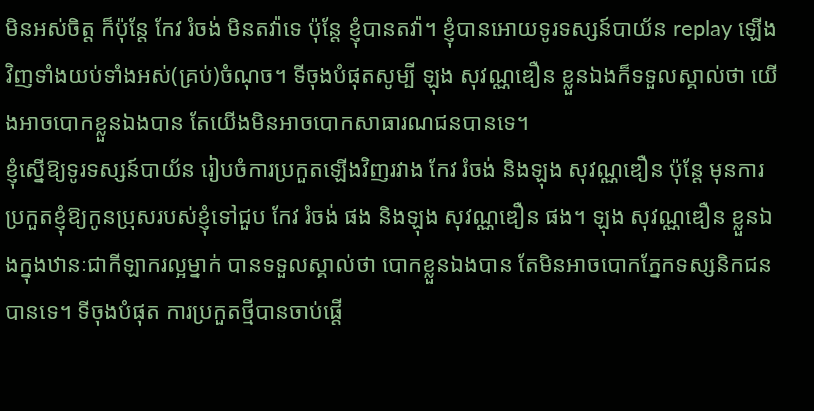មិនអស់ចិត្ត ក៏ប៉ុន្ដែ កែវ រំចង់ មិនតវ៉ាទេ ប៉ុន្ដែ ខ្ញុំបានតវ៉ា។ ខ្ញុំបានអោយទូរទស្សន៍បាយ័ន replay ឡើងវិញទាំងយប់ទាំងអស់(គ្រប់)ចំណុច។ ទីចុងបំផុតសូម្បី ឡុង សុវណ្ណឌឿន ខ្លួនឯងក៏ទទួលស្គាល់ថា យើងអាចបោកខ្លួនឯងបាន តែយើងមិនអាចបោកសាធារណជនបានទេ។
ខ្ញុំស្នើឱ្យទូរទស្សន៍បាយ័ន រៀបចំការប្រកួតឡើងវិញរវាង កែវ រំចង់ និងឡុង សុវណ្ណឌឿន ប៉ុន្ដែ មុនការប្រកួតខ្ញុំឱ្យកូនប្រុសរបស់ខ្ញុំទៅជួប កែវ រំចង់ ផង និងឡុង សុវណ្ណឌឿន ផង។ ឡុង សុវណ្ណឌឿន ខ្លួនឯងក្នុងឋានៈជាកីឡាករល្អម្នាក់ បានទទួលស្គាល់ថា បោកខ្លួនឯងបាន តែមិនអាចបោកភ្នែកទស្សនិកជនបានទេ។ ទីចុងបំផុត ការប្រកួតថ្មីបានចាប់ផ្ដើ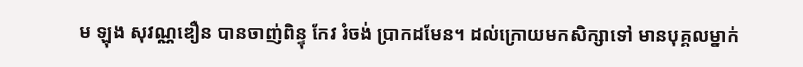ម ឡុង សុវណ្ណឌឿន បានចាញ់ពិន្ទុ កែវ រំចង់ ប្រាកដមែន។ ដល់ក្រោយមកសិក្សាទៅ មានបុគ្គលម្នាក់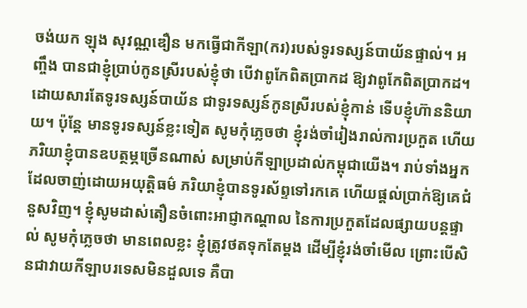ចង់យក ឡុង សុវណ្ណឌឿន មកធ្វើជាកីឡា(ករ)របស់ទូរទស្សន៍បាយ័នផ្ទាល់។ អញ្ចឹង បានជាខ្ញុំប្រាប់កូនស្រីរបស់ខ្ញុំថា បើវាពូកែពិតប្រាកដ ឱ្យវាពូកែពិតប្រាកដ។ ដោយសារតែទូរទស្សន៍បាយ័ន ជាទូរទស្សន៍កូនស្រីរបស់ខ្ញុំកាន់ ទើបខ្ញុំហ៊ាននិយាយ។ ប៉ុន្តែ មានទូរទស្សន៍ខ្លះទៀត សូមកុំភ្លេចថា ខ្ញុំរង់ចាំរៀងរាល់ការប្រកួត ហើយភរិយាខ្ញុំបានឧបត្ថម្ភច្រើនណាស់ សម្រាប់កីឡាប្រដាល់កម្ពុជាយើង។ រាប់ទាំងអ្នកដែលចាញ់ដោយអយុត្តិធម៌ ភរិយាខ្ញុំបានទូរស័ព្ទទៅរកគេ ហើយផ្តល់ប្រាក់ឱ្យគេជំនួសវិញ។ ខ្ញុំសូមដាស់តឿនចំពោះអាជ្ញាកណ្តាល នៃការប្រកួតដែលផ្សាយបន្តផ្ទាល់ សូមកុំភ្លេចថា មានពេលខ្លះ ខ្ញុំត្រូវថតទុកតែម្តង ដើម្បីខ្ញុំរង់ចាំមើល ព្រោះបើសិនជាវាយកីឡាបរទេសមិនដួលទេ គឺបា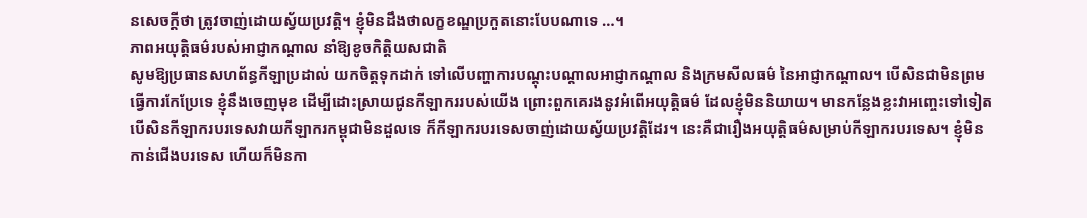នសេចក្តីថា ត្រូវចាញ់ដោយស្វ័យប្រវត្តិ។ ខ្ញុំមិនដឹងថាលក្ខខណ្ឌប្រកួតនោះបែបណាទេ …។
ភាពអយុត្តិធម៌របស់អាជ្ញាកណ្តាល នាំឱ្យខូចកិត្តិយសជាតិ
សូមឱ្យប្រធានសហព័ន្ធកីឡាប្រដាល់ យកចិត្តទុកដាក់ ទៅលើបញ្ហាការបណ្តុះបណ្តាលអាជ្ញាកណ្ដាល និងក្រមសីលធម៌ នៃអាជ្ញាកណ្ដាល។ បើសិនជាមិនព្រមធ្វើការកែប្រែទេ ខ្ញុំនឹងចេញមុខ ដើម្បីដោះស្រាយជូនកីឡាកររបស់យើង ព្រោះពួកគេរងនូវអំពើអយុត្តិធម៌ ដែលខ្ញុំមិននិយាយ។ មានកន្លែងខ្លះវាអញ្ចេះទៅទៀត បើសិនកីឡាករបរទេសវាយកីឡាករកម្ពុជាមិនដួលទេ ក៏កីឡាករបរទេសចាញ់ដោយស្វ័យប្រវត្តិដែរ។ នេះគឺជារឿងអយុត្តិធម៌សម្រាប់កីឡាករបរទេស។ ខ្ញុំមិនកាន់ជើងបរទេស ហើយក៏មិនកា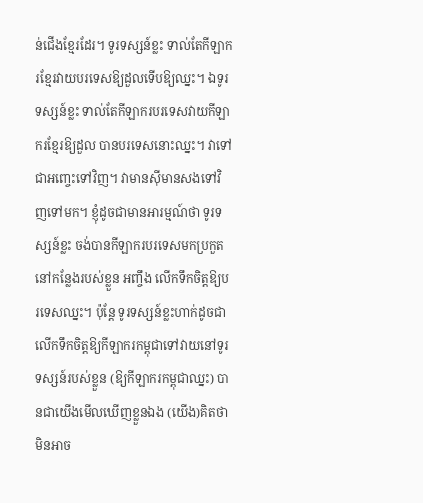ន់ជើងខ្មែរដែរ។ ទូរទស្សន៍ខ្លះ ទាល់តែកីឡាករខ្មែរវាយបរទេសឱ្យដួលទើបឱ្យឈ្នះ។ ឯទូរទស្សន៍ខ្លះ ទាល់តែកីឡាករបរទេសវាយកីឡាករខ្មែរឱ្យដួល បានបរទេសនោះឈ្នះ។ វាទៅជាអញ្ចេះទៅវិញ។ វាមានស៊ីមានសងទៅវិញទៅមក។ ខ្ញុំដូចជាមានអារម្មណ៍ថា ទូរទស្សន៍ខ្លះ ចង់បានកីឡាករបរទេសមកប្រកួតនៅកន្លែងរបស់ខ្លួន អញ្ចឹង លើកទឹកចិត្តឱ្យបរទេសឈ្នះ។ ប៉ុន្តែ ទូរទស្សន៍ខ្លះហាក់ដូចជាលើកទឹកចិត្តឱ្យកីឡាករកម្ពុជាទៅវាយនៅទូរទស្សន៍របស់ខ្លួន (ឱ្យកីឡាករកម្ពុជាឈ្នះ) បានជាយើងមើលឃើញខ្លួនឯង (យើង)គិតថា មិនអាច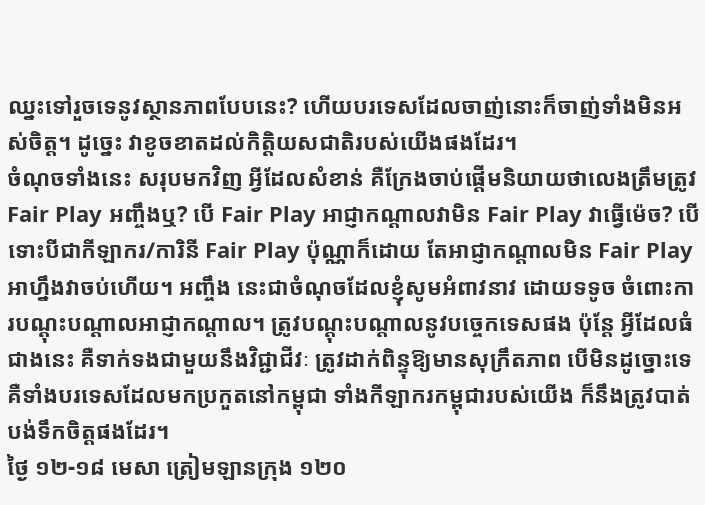ឈ្នះទៅរួចទេនូវស្ថានភាពបែបនេះ? ហើយបរទេសដែលចាញ់នោះក៏ចាញ់ទាំងមិនអស់ចិត្ត។ ដូច្នេះ វាខូចខាតដល់កិត្តិយសជាតិរបស់យើងផងដែរ។
ចំណុចទាំងនេះ សរុបមកវិញ អ្វីដែលសំខាន់ គឺក្រែងចាប់ផ្ដើមនិយាយថាលេងត្រឹមត្រូវ Fair Play អញ្ចឹងឬ? បើ Fair Play អាជ្ញាកណ្ដាលវាមិន Fair Play វាធ្វើម៉េច? បើទោះបីជាកីឡាករ/ការិនី Fair Play ប៉ុណ្ណាក៏ដោយ តែអាជ្ញាកណ្ដាលមិន Fair Play អាហ្នឹងវាចប់ហើយ។ អញ្ចឹង នេះជាចំណុចដែលខ្ញុំសូមអំពាវនាវ ដោយទទូច ចំពោះការបណ្តុះបណ្តាលអាជ្ញាកណ្តាល។ ត្រូវបណ្តុះបណ្តាលនូវបច្ចេកទេសផង ប៉ុន្តែ អ្វីដែលធំជាងនេះ គឺទាក់ទងជាមួយនឹងវិជ្ជាជីវៈ ត្រូវដាក់ពិន្ទុឱ្យមានសុក្រឹតភាព បើមិនដូច្នោះទេ គឺទាំងបរទេសដែលមកប្រកួតនៅកម្ពុជា ទាំងកីឡាករកម្ពុជារបស់យើង ក៏នឹងត្រូវបាត់បង់ទឹកចិត្តផងដែរ។
ថ្ងៃ ១២-១៨ មេសា ត្រៀមឡានក្រុង ១២០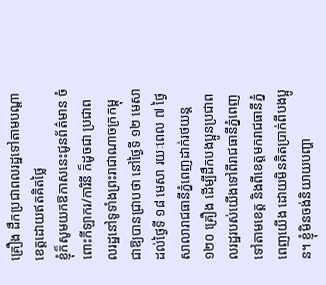គ្រឿង ដឹកប្រជាពលរដ្ឋទៅតាមបណ្តាខេត្តដោយឥតគិតថ្លៃ
ខ្ញុំក៏សូមយកឱកាសនេះជូនព័ត៌មាន ចំពោះកីឡាករ/ការិនី ក៏ដូចជា ប្រជាពលរដ្ឋនៅទូទាំងព្រះរាជាណាចក្រកម្ពុជាឱ្យបានជ្រាបថា នៅថ្ងៃទី ១២ មេសា ដល់ថ្ងៃទី ១៨ មេសា រយៈពេល ៧ ថ្ងៃ សាលារាជធានីភ្នំពេញដាក់រថយន្ត ១២០ គ្រឿង ដើម្បីដឹកបងប្អូនប្រជាពលរដ្ឋរបស់យើងទៅពីរាជធានីភ្នំពេញទៅតាមខេត្ត និងពីខេត្តមករាជធានីភ្នំពេញយើង ដោយមិនគិតប្រាក់ពីបងប្អូន។ ខ្ញុំមិនចង់និយាយបញ្ហា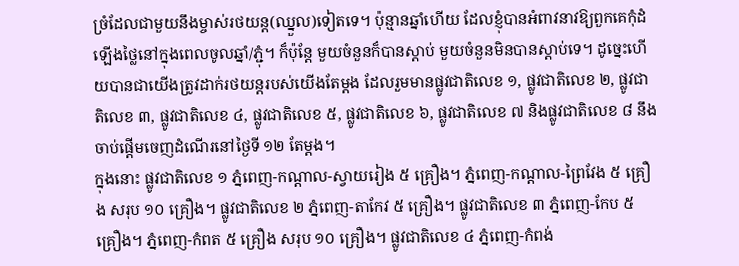ច្រំដែលជាមួយនឹងម្ចាស់រថយន្ត(ឈ្នួល)ទៀតទេ។ ប៉ុន្មានឆ្នាំហើយ ដែលខ្ញុំបានអំពាវនាវឱ្យពួកគេកុំដំឡើងថ្លៃនៅក្នុងពេលចូលឆ្នាំ/ភ្ជុំ។ ក៏ប៉ុន្តែ មួយចំនួនក៏បានស្ដាប់ មួយចំនួនមិនបានស្ដាប់ទេ។ ដូច្នេះហើយបានជាយើងត្រូវដាក់រថយន្តរបស់យើងតែម្តង ដែលរួមមានផ្លូវជាតិលេខ ១, ផ្លូវជាតិលេខ ២, ផ្លូវជាតិលេខ ៣, ផ្លូវជាតិលេខ ៤, ផ្លូវជាតិលេខ ៥, ផ្លូវជាតិលេខ ៦, ផ្លូវជាតិលេខ ៧ និងផ្លូវជាតិលេខ ៨ នឹងចាប់ផ្តើមចេញដំណើរនៅថ្ងៃទី ១២ តែម្តង។
ក្នុងនោះ ផ្លូវជាតិលេខ ១ ភ្នំពេញ-កណ្តាល-ស្វាយរៀង ៥ គ្រឿង។ ភ្នំពេញ-កណ្តាល-ព្រៃវែង ៥ គ្រឿង សរុប ១០ គ្រឿង។ ផ្លូវជាតិលេខ ២ ភ្នំពេញ-តាកែវ ៥ គ្រឿង។ ផ្លូវជាតិលេខ ៣ ភ្នំពេញ-កែប ៥ គ្រឿង។ ភ្នំពេញ-កំពត ៥ គ្រឿង សរុប ១០ គ្រឿង។ ផ្លូវជាតិលេខ ៤ ភ្នំពេញ-កំពង់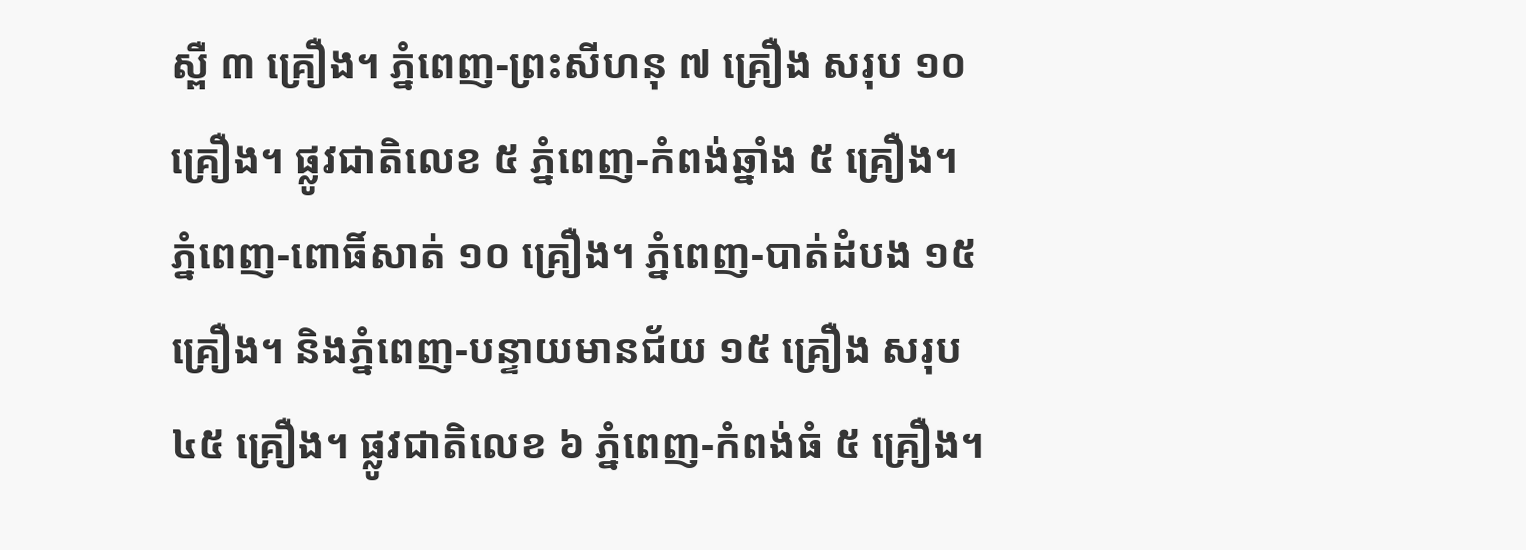ស្ពឺ ៣ គ្រឿង។ ភ្នំពេញ-ព្រះសីហនុ ៧ គ្រឿង សរុប ១០ គ្រឿង។ ផ្លូវជាតិលេខ ៥ ភ្នំពេញ-កំពង់ឆ្នាំង ៥ គ្រឿង។ ភ្នំពេញ-ពោធិ៍សាត់ ១០ គ្រឿង។ ភ្នំពេញ-បាត់ដំបង ១៥ គ្រឿង។ និងភ្នំពេញ-បន្ទាយមានជ័យ ១៥ គ្រឿង សរុប ៤៥ គ្រឿង។ ផ្លូវជាតិលេខ ៦ ភ្នំពេញ-កំពង់ធំ ៥ គ្រឿង។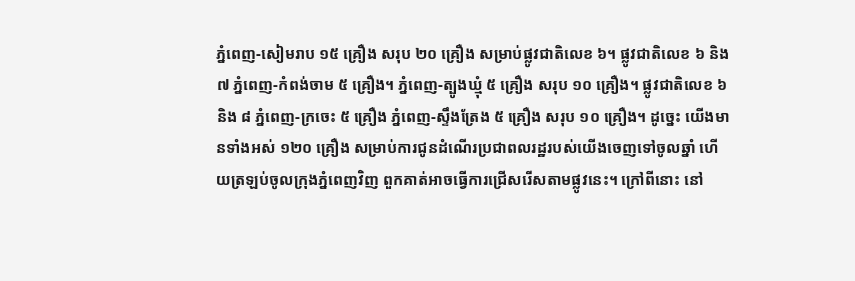ភ្នំពេញ-សៀមរាប ១៥ គ្រឿង សរុប ២០ គ្រឿង សម្រាប់ផ្លូវជាតិលេខ ៦។ ផ្លូវជាតិលេខ ៦ និង ៧ ភ្នំពេញ-កំពង់ចាម ៥ គ្រឿង។ ភ្នំពេញ-ត្បូងឃ្មុំ ៥ គ្រឿង សរុប ១០ គ្រឿង។ ផ្លូវជាតិលេខ ៦ និង ៨ ភ្នំពេញ-ក្រចេះ ៥ គ្រឿង ភ្នំពេញ-ស្ទឹងត្រែង ៥ គ្រឿង សរុប ១០ គ្រឿង។ ដូច្នេះ យើងមានទាំងអស់ ១២០ គ្រឿង សម្រាប់ការជូនដំណើរប្រជាពលរដ្ឋរបស់យើងចេញទៅចូលឆ្នាំ ហើយត្រឡប់ចូលក្រុងភ្នំពេញវិញ ពួកគាត់អាចធ្វើការជ្រើសរើសតាមផ្លូវនេះ។ ក្រៅពីនោះ នៅ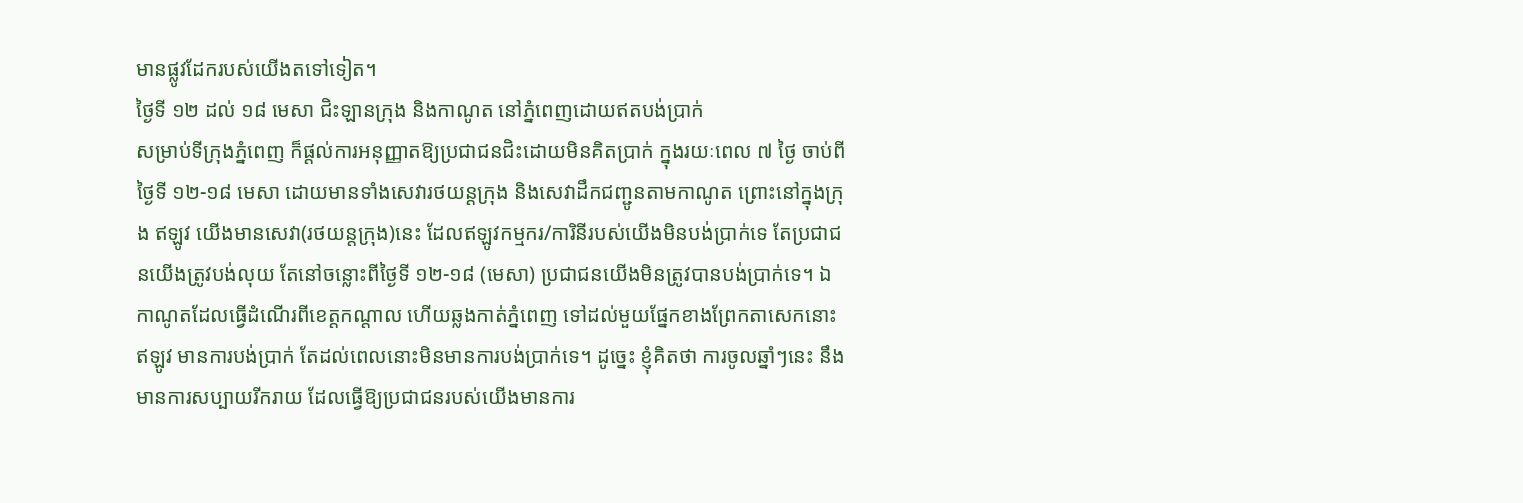មានផ្លូវដែករបស់យើងតទៅទៀត។
ថ្ងៃទី ១២ ដល់ ១៨ មេសា ជិះឡានក្រុង និងកាណូត នៅភ្នំពេញដោយឥតបង់ប្រាក់
សម្រាប់ទីក្រុងភ្នំពេញ ក៏ផ្តល់ការអនុញ្ញាតឱ្យប្រជាជនជិះដោយមិនគិតប្រាក់ ក្នុងរយៈពេល ៧ ថ្ងៃ ចាប់ពីថ្ងៃទី ១២-១៨ មេសា ដោយមានទាំងសេវារថយន្តក្រុង និងសេវាដឹកជញ្ជូនតាមកាណូត ព្រោះនៅក្នុងក្រុង ឥឡូវ យើងមានសេវា(រថយន្តក្រុង)នេះ ដែលឥឡូវកម្មករ/ការិនីរបស់យើងមិនបង់ប្រាក់ទេ តែប្រជាជនយើងត្រូវបង់លុយ តែនៅចន្លោះពីថ្ងៃទី ១២-១៨ (មេសា) ប្រជាជនយើងមិនត្រូវបានបង់ប្រាក់ទេ។ ឯកាណូតដែលធ្វើដំណើរពីខេត្តកណ្តាល ហើយឆ្លងកាត់ភ្នំពេញ ទៅដល់មួយផ្នែកខាងព្រែកតាសេកនោះ ឥឡូវ មានការបង់ប្រាក់ តែដល់ពេលនោះមិនមានការបង់ប្រាក់ទេ។ ដូច្នេះ ខ្ញុំគិតថា ការចូលឆ្នាំៗនេះ នឹងមានការសប្បាយរីករាយ ដែលធ្វើឱ្យប្រជាជនរបស់យើងមានការ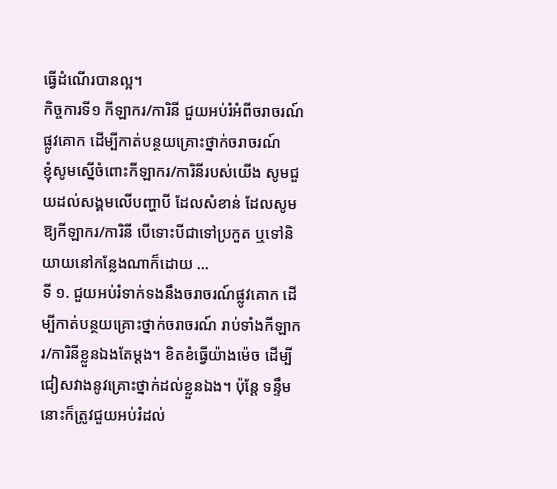ធ្វើដំណើរបានល្អ។
កិច្ចការទី១ កីឡាករ/ការិនី ជួយអប់រំអំពីចរាចរណ៍ផ្លូវគោក ដើម្បីកាត់បន្ថយគ្រោះថ្នាក់ចរាចរណ៍
ខ្ញុំសូមស្នើចំពោះកីឡាករ/ការិនីរបស់យើង សូមជួយដល់សង្គមលើបញ្ហាបី ដែលសំខាន់ ដែលសូមឱ្យកីឡាករ/ការិនី បើទោះបីជាទៅប្រកួត ឬទៅនិយាយនៅកន្លែងណាក៏ដោយ …
ទី ១. ជួយអប់រំទាក់ទងនឹងចរាចរណ៍ផ្លូវគោក ដើម្បីកាត់បន្ថយគ្រោះថ្នាក់ចរាចរណ៍ រាប់ទាំងកីឡាករ/ការិនីខ្លួនឯងតែម្តង។ ខិតខំធ្វើយ៉ាងម៉េច ដើម្បីជៀសវាងនូវគ្រោះថ្នាក់ដល់ខ្លួនឯង។ ប៉ុន្តែ ទន្ទឹមនោះក៏ត្រូវជួយអប់រំដល់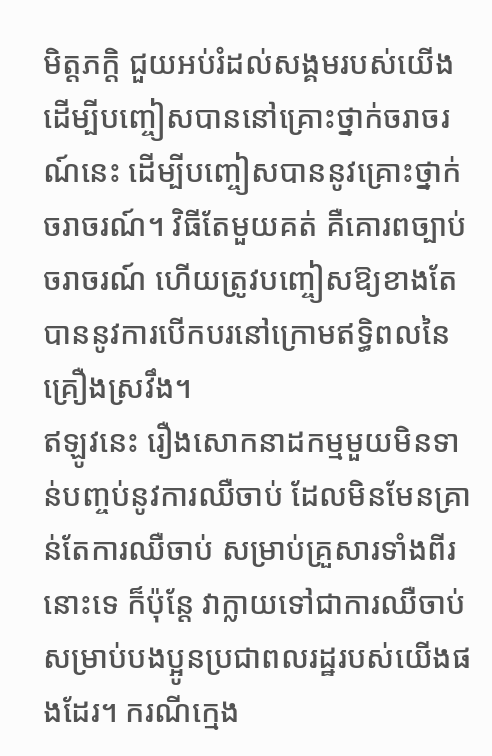មិត្តភក្តិ ជួយអប់រំដល់សង្គមរបស់យើង ដើម្បីបញ្ចៀសបាននៅគ្រោះថ្នាក់ចរាចរណ៍នេះ ដើម្បីបញ្ចៀសបាននូវគ្រោះថ្នាក់ចរាចរណ៍។ វិធីតែមួយគត់ គឺគោរពច្បាប់ចរាចរណ៍ ហើយត្រូវបញ្ចៀសឱ្យខាងតែបាននូវការបើកបរនៅក្រោមឥទ្ធិពលនៃគ្រឿងស្រវឹង។
ឥឡូវនេះ រឿងសោកនាដកម្មមួយមិនទាន់បញ្ចប់នូវការឈឺចាប់ ដែលមិនមែនគ្រាន់តែការឈឺចាប់ សម្រាប់គ្រួសារទាំងពីរនោះទេ ក៏ប៉ុន្តែ វាក្លាយទៅជាការឈឺចាប់ សម្រាប់បងប្អូនប្រជាពលរដ្ឋរបស់យើងផងដែរ។ ករណីក្មេង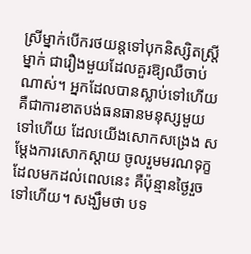ស្រីម្នាក់បើករថយន្តទៅបុកនិស្សិតស្ត្រីម្នាក់ ជារឿងមួយដែលគួរឱ្យឈឺចាប់ណាស់។ អ្នកដែលបានស្លាប់ទៅហើយ គឺជាការខាតបង់ធនធានមនុស្សមួយទៅហើយ ដែលយើងសោកសង្រេង សម្ដែងការសោកស្ដាយ ចូលរួមមរណទុក្ខ ដែលមកដល់ពេលនេះ គឺប៉ុន្មានថ្ងៃរួចទៅហើយ។ សង្ឃឹមថា បទ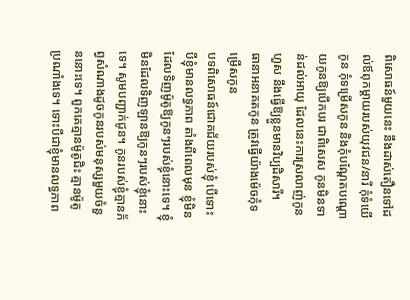ពិសោធន៍មួយនេះ នឹងដាស់តឿនទៅដល់ឪពុកម្ដាយរបស់យុវជន/នារី កុំទំយើកូន កុំទម្រើសកូន និងកុំបណ្ដែតបណ្ដោយកូនឱ្យបើកបរ ជាពិសេស កូនមិនទាន់ដល់អាយុ ដែលនេះការស្រលាញ់កូនហួស នឹងធ្វើឱ្យខ្លួនមានវិប្បដិសារី។
ធានាអនាគតកូន ត្រូវធ្វើយ៉ាងម៉េចកុំទម្រើសកូន
បទពិសោធន៍ជោគជ័យរបស់ខ្ញុំ បើទោះបីខ្ញុំមានលទ្ធភាព តាំងពីពេលមុន ខ្ញុំមិនដែលទិញម៉ូតូឱ្យកូនៗរបស់ខ្ញុំនោះទេ។ ខ្ញុំមិនដែលទិញឡានឱ្យកូនៗរបស់ខ្ញុំនោះទេ។ សូមបញ្ជាក់ជូន។ កូនរបស់ខ្ញុំគ្មានភ័ព្វសំណាងដូចកូនរបស់មនុស្សមួយចំនួននោះទេ។ ពួកគេគ្មានម៉ូតូជិះ គ្មានម៉ូតូប្រណាំងទេ។ ទោះបីជាខ្ញុំមានលទ្ធភាព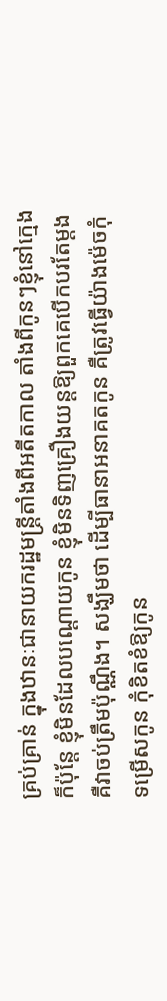គ្រប់គ្រាន់ ក្នុងឋានៈជានាយករដ្ឋមន្ត្រីតាំងពីអតីតកាល តាំងពីកូនៗខ្ញុំនៅក្មេង ក៏ប៉ុន្តែ ខ្ញុំមិនដែលបណ្ដោយកូន ខ្ញុំមិនទិញគ្រឿងយន្តឱ្យពួកគេបើកបរតែម្ដង គឺវាចប់ត្រឹមប៉ុណ្ណឹង។ សង្ឃឹមថា ដើម្បីធានាអនាគតកូន គឺត្រូវធ្វើយ៉ាងម៉េចកុំទម្រើសកូន កុំខិតខំឱ្យកូន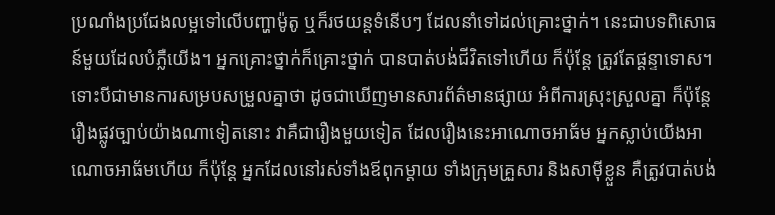ប្រណាំងប្រជែងលម្អទៅលើបញ្ហាម៉ូតូ ឬក៏រថយន្តទំនើបៗ ដែលនាំទៅដល់គ្រោះថ្នាក់។ នេះជាបទពិសោធន៍មួយដែលបំភ្លឺយើង។ អ្នកគ្រោះថ្នាក់ក៏គ្រោះថ្នាក់ បានបាត់បង់ជីវិតទៅហើយ ក៏ប៉ុន្តែ ត្រូវតែផ្ដន្ទាទោស។ ទោះបីជាមានការសម្របសម្រួលគ្នាថា ដូចជាឃើញមានសារព័ត៌មានផ្សាយ អំពីការស្រុះស្រួលគ្នា ក៏ប៉ុន្តែ រឿងផ្លូវច្បាប់យ៉ាងណាទៀតនោះ វាគឺជារឿងមួយទៀត ដែលរឿងនេះអាណោចអាធ័ម អ្នកស្លាប់យើងអាណោចអាធ័មហើយ ក៏ប៉ុន្តែ អ្នកដែលនៅរស់ទាំងឪពុកម្ដាយ ទាំងក្រុមគ្រួសារ និងសាម៉ីខ្លួន គឺត្រូវបាត់បង់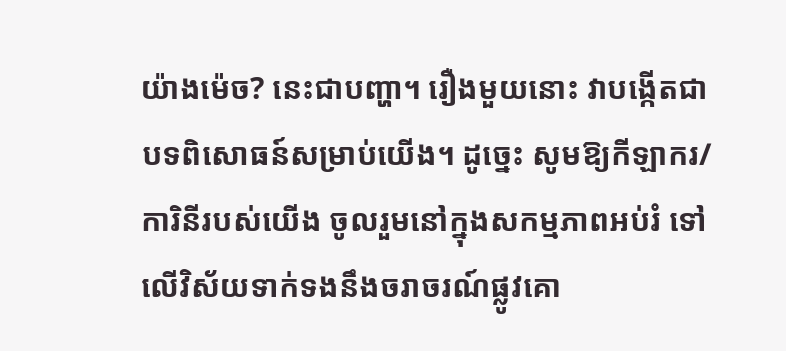យ៉ាងម៉េច? នេះជាបញ្ហា។ រឿងមួយនោះ វាបង្កើតជាបទពិសោធន៍សម្រាប់យើង។ ដូច្នេះ សូមឱ្យកីឡាករ/ការិនីរបស់យើង ចូលរួមនៅក្នុងសកម្មភាពអប់រំ ទៅលើវិស័យទាក់ទងនឹងចរាចរណ៍ផ្លូវគោ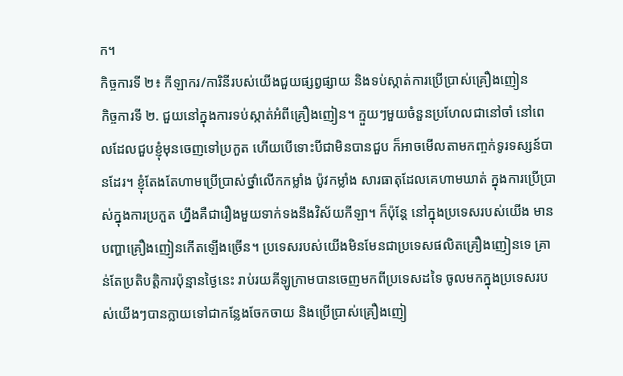ក។
កិច្ចការទី ២៖ កីឡាករ/ការិនីរបស់យើងជួយផ្សព្វផ្សាយ និងទប់ស្កាត់ការប្រើប្រាស់គ្រឿងញៀន
កិច្ចការទី ២. ជួយនៅក្នុងការទប់ស្កាត់អំពីគ្រឿងញៀន។ ក្មួយៗមួយចំនួនប្រហែលជានៅចាំ នៅពេលដែលជួបខ្ញុំមុនចេញទៅប្រកួត ហើយបើទោះបីជាមិនបានជួប ក៏អាចមើលតាមកញ្ចក់ទូរទស្សន៍បានដែរ។ ខ្ញុំតែងតែហាមប្រើប្រាស់ថ្នាំលើកកម្លាំង ប៉ូវកម្លាំង សារធាតុដែលគេហាមឃាត់ ក្នុងការប្រើប្រាស់ក្នុងការប្រកួត ហ្នឹងគឺជារឿងមួយទាក់ទងនឹងវិស័យកីឡា។ ក៏ប៉ុន្តែ នៅក្នុងប្រទេសរបស់យើង មានបញ្ហាគ្រឿងញៀនកើតឡើងច្រើន។ ប្រទេសរបស់យើងមិនមែនជាប្រទេសផលិតគ្រឿងញៀនទេ គ្រាន់តែប្រតិបត្តិការប៉ុន្មានថ្ងៃនេះ រាប់រយគីឡូក្រាមបានចេញមកពីប្រទេសដទៃ ចូលមកក្នុងប្រទេសរបស់យើងៗបានក្លាយទៅជាកន្លែងចែកចាយ និងប្រើប្រាស់គ្រឿងញៀ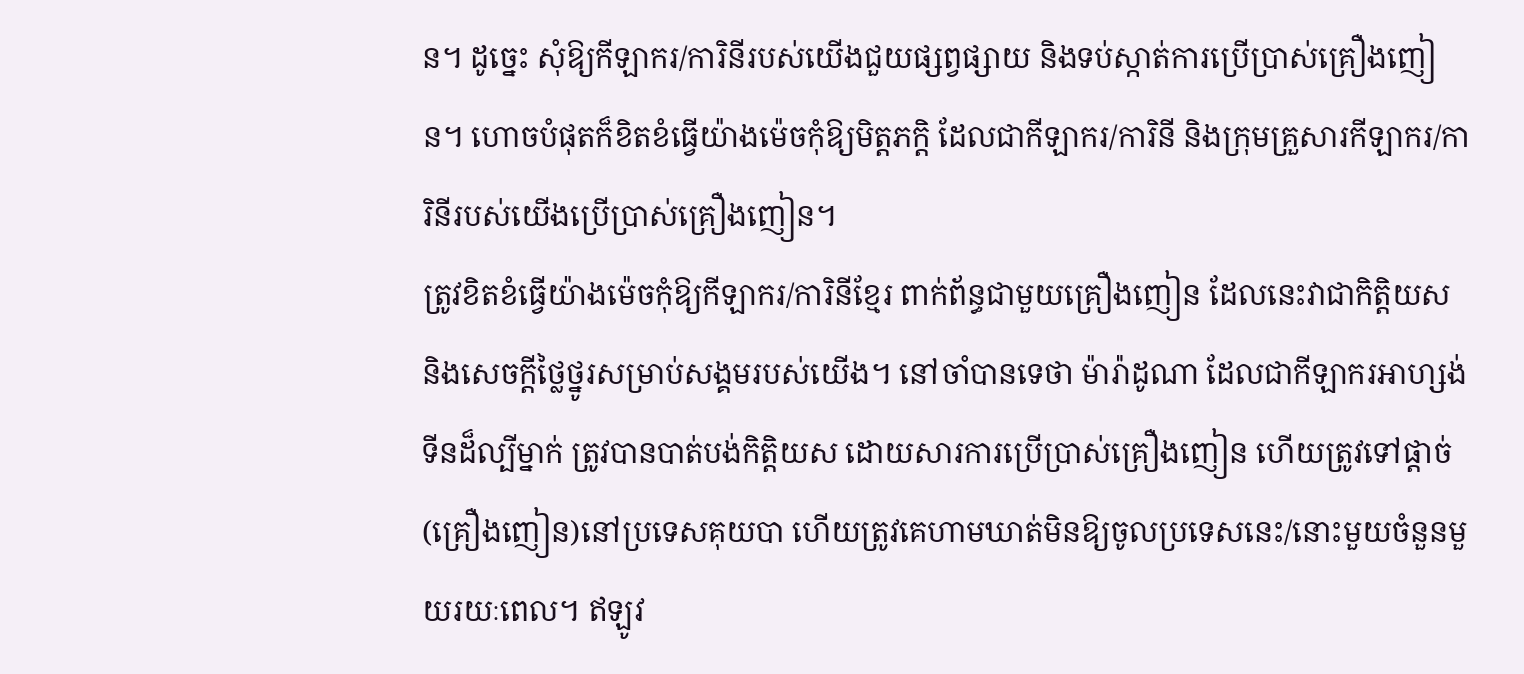ន។ ដូច្នេះ សុំឱ្យកីឡាករ/ការិនីរបស់យើងជួយផ្សព្វផ្សាយ និងទប់ស្កាត់ការប្រើប្រាស់គ្រឿងញៀន។ ហោចបំផុតក៏ខិតខំធ្វើយ៉ាងម៉េចកុំឱ្យមិត្តភក្តិ ដែលជាកីឡាករ/ការិនី និងក្រុមគ្រួសារកីឡាករ/ការិនីរបស់យើងប្រើប្រាស់គ្រឿងញៀន។
ត្រូវខិតខំធ្វើយ៉ាងម៉េចកុំឱ្យកីឡាករ/ការិនីខ្មែរ ពាក់ព័ន្ធជាមួយគ្រឿងញៀន ដែលនេះវាជាកិត្តិយស និងសេចក្ដីថ្លៃថ្នូរសម្រាប់សង្គមរបស់យើង។ នៅចាំបានទេថា ម៉ារ៉ាដូណា ដែលជាកីឡាករអាហ្សង់ទីនដ៏ល្បីម្នាក់ ត្រូវបានបាត់បង់កិត្តិយស ដោយសារការប្រើប្រាស់គ្រឿងញៀន ហើយត្រូវទៅផ្ដាច់(គ្រឿងញៀន)នៅប្រទេសគុយបា ហើយត្រូវគេហាមឃាត់មិនឱ្យចូលប្រទេសនេះ/នោះមួយចំនួនមួយរយៈពេល។ ឥឡូវ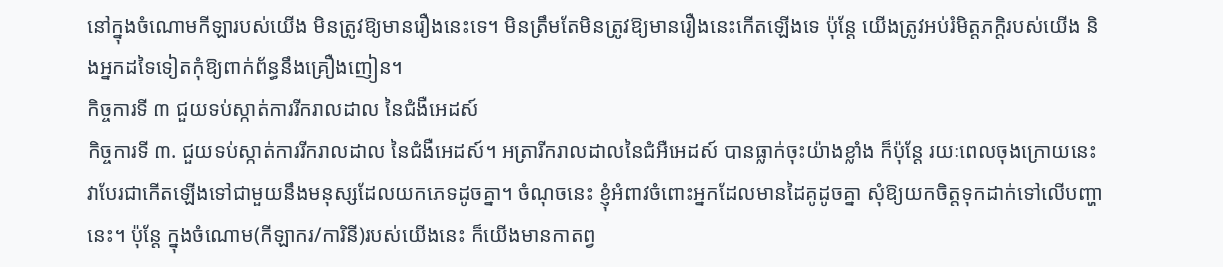នៅក្នុងចំណោមកីឡារបស់យើង មិនត្រូវឱ្យមានរឿងនេះទេ។ មិនត្រឹមតែមិនត្រូវឱ្យមានរឿងនេះកើតឡើងទេ ប៉ុន្តែ យើងត្រូវអប់រំមិត្តភក្តិរបស់យើង និងអ្នកដទៃទៀតកុំឱ្យពាក់ព័ន្ធនឹងគ្រឿងញៀន។
កិច្ចការទី ៣ ជួយទប់ស្កាត់ការរីករាលដាល នៃជំងឺអេដស៍
កិច្ចការទី ៣. ជួយទប់ស្កាត់ការរីករាលដាល នៃជំងឺអេដស៍។ អត្រារីករាលដាលនៃជំអឺអេដស៍ បានធ្លាក់ចុះយ៉ាងខ្លាំង ក៏ប៉ុន្តែ រយៈពេលចុងក្រោយនេះ វាបែរជាកើតឡើងទៅជាមួយនឹងមនុស្សដែលយកភេទដូចគ្នា។ ចំណុចនេះ ខ្ញុំអំពាវចំពោះអ្នកដែលមានដៃគូដូចគ្នា សុំឱ្យយកចិត្តទុកដាក់ទៅលើបញ្ហានេះ។ ប៉ុន្តែ ក្នុងចំណោម(កីឡាករ/ការិនី)របស់យើងនេះ ក៏យើងមានកាតព្វ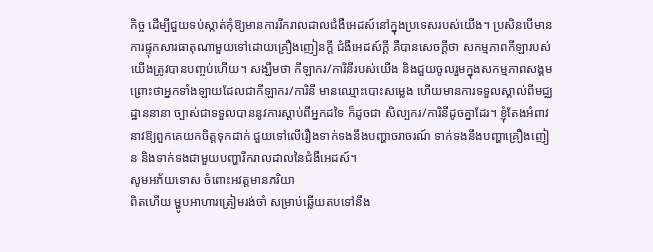កិច្ច ដើម្បីជួយទប់ស្កាត់កុំឱ្យមានការរីករាលដាលជំងឺអេដស៍នៅក្នុងប្រទេសរបស់យើង។ ប្រសិនបើមានការផ្ទុកសារធាតុណាមួយទៅដោយគ្រឿងញៀនក្ដី ជំងឺអេដស៍ក្ដី គឺបានសេចក្ដីថា សកម្មភាពកីឡារបស់យើងត្រូវបានបញ្ចប់ហើយ។ សង្ឃឹមថា កីឡាករ/ការិនីរបស់យើង និងជួយចូលរួមក្នុងសកម្មភាពសង្គម ព្រោះថាអ្នកទាំងឡាយដែលជាកីឡាករ/ការិនី មានឈ្មោះបោះសម្លេង ហើយមានការទទួលស្គាល់ពីមជ្ឈដ្ឋាននានា ច្បាស់ជាទទួលបាននូវការស្ដាប់ពីអ្នកដទៃ ក៏ដូចជា សិល្បករ/ការិនីដូចគ្នាដែរ។ ខ្ញុំតែងអំពាវនាវឱ្យពួកគេយកចិត្តទុកដាក់ ជួយទៅលើរឿងទាក់ទងនឹងបញ្ហាចរាចរណ៍ ទាក់ទងនឹងបញ្ហាគ្រឿងញៀន និងទាក់ទងជាមួយបញ្ហារីករាលដាលនៃជំងឺអេដស៍។
សូមអភ័យទោស ចំពោះអវត្តមានភរិយា
ពិតហើយ ម្ហូបអាហារត្រៀមរង់ចាំ សម្រាប់ឆ្លើយតបទៅនឹង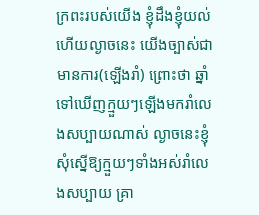ក្រពះរបស់យើង ខ្ញុំដឹងខ្ញុំយល់ ហើយល្ងាចនេះ យើងច្បាស់ជាមានការ(ឡើងរាំ) ព្រោះថា ឆ្នាំទៅឃើញក្មួយៗឡើងមករាំលេងសប្បាយណាស់ ល្ងាចនេះខ្ញុំសុំស្នើឱ្យក្មួយៗទាំងអស់រាំលេងសប្បាយ គ្រា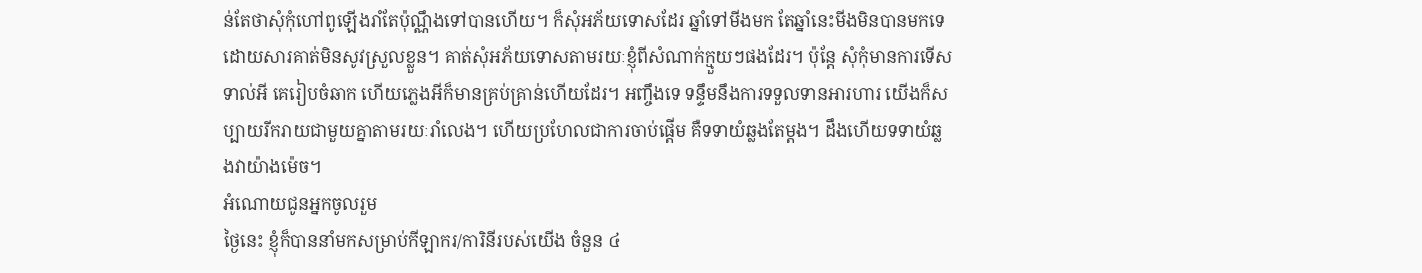ន់តែថាសុំកុំហៅពូឡើងរាំតែប៉ុណ្ណឹងទៅបានហើយ។ ក៏សុំអភ័យទោសដែរ ឆ្នាំទៅមីងមក តែឆ្នាំនេះមីងមិនបានមកទេ ដោយសារគាត់មិនសូវស្រួលខ្លួន។ គាត់សុំអភ័យទោសតាមរយៈខ្ញុំពីសំណាក់ក្មួយៗផងដែរ។ ប៉ុន្តែ សុំកុំមានការទើសទាល់អី គេរៀបចំឆាក ហើយភ្លេងអីក៏មានគ្រប់គ្រាន់ហើយដែរ។ អញ្ចឹងទេ ទន្ទឹមនឹងការទទួលទានអារហារ យើងក៏សប្បាយរីករាយជាមួយគ្នាតាមរយៈរាំលេង។ ហើយប្រហែលជាការចាប់ផ្ដើម គឺទទាយំឆ្លងតែម្ដង។ ដឹងហើយទទាយំឆ្លងវាយ៉ាងម៉េច។
អំណោយជូនអ្នកចូលរួម
ថ្ងៃនេះ ខ្ញុំក៏បាននាំមកសម្រាប់កីឡាករ/ការិនីរបស់យើង ចំនួន ៤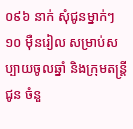០៩៦ នាក់ សុំជូនម្នាក់ៗ ១០ ម៉ឺនរៀល សម្រាប់សប្បាយចូលឆ្នាំ និងក្រុមតន្ត្រីជូន ចំនួ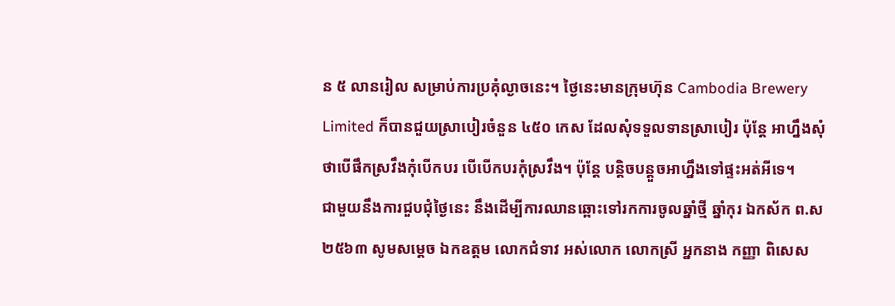ន ៥ លានរៀល សម្រាប់ការប្រគុំល្ងាចនេះ។ ថ្ងៃនេះមានក្រុមហ៊ុន Cambodia Brewery Limited ក៏បានជួយស្រាបៀរចំនួន ៤៥០ កេស ដែលសុំទទួលទានស្រាបៀរ ប៉ុន្តែ អាហ្នឹងសុំថាបើផឹកស្រវឹងកុំបើកបរ បើបើកបរកុំស្រវឹង។ ប៉ុន្តែ បន្តិចបន្តួចអាហ្នឹងទៅផ្ទះអត់អីទេ។
ជាមួយនឹងការជួបជុំថ្ងៃនេះ នឹងដើម្បីការឈានឆ្ពោះទៅរកការចូលឆ្នាំថ្មី ឆ្នាំកុរ ឯកស័ក ព.ស ២៥៦៣ សូមសម្ដេច ឯកឧត្តម លោកជំទាវ អស់លោក លោកស្រី អ្នកនាង កញ្ញា ពិសេស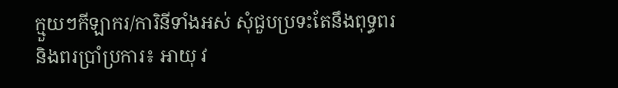ក្មួយៗកីឡាករ/ការិនីទាំងអស់ សុំជួបប្រទះតែនឹងពុទ្ធពរ និងពរប្រាំប្រការ៖ អាយុ វ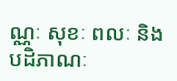ណ្ណៈ សុខៈ ពលៈ និងបដិភាណៈ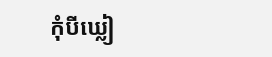កុំបីឃ្លៀ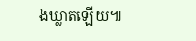ងឃ្លាតឡើយ៕